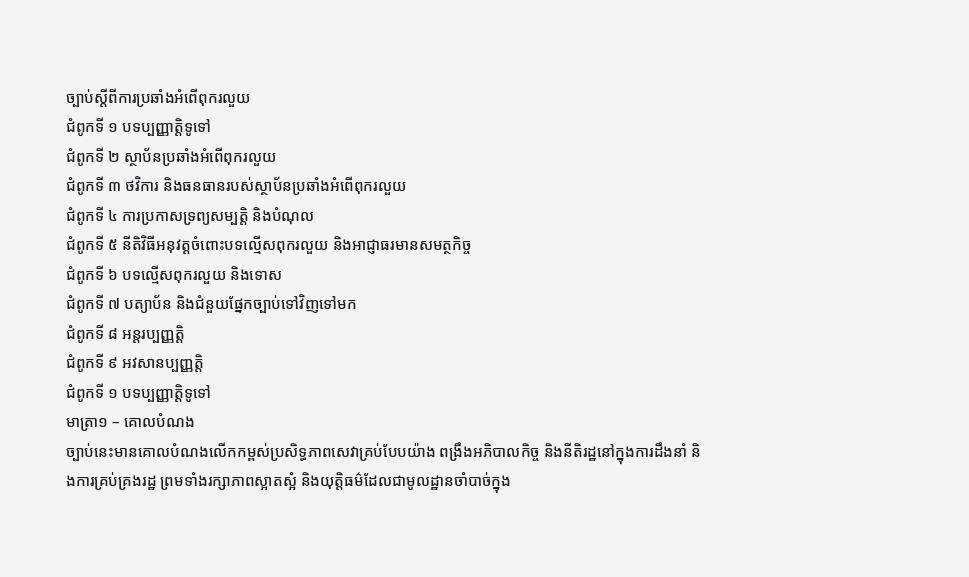ច្បាប់ស្តីពីការប្រឆាំងអំពើពុករលួយ
ជំពូកទី ១ បទប្បញ្ញាតិ្តទូទៅ
ជំពូកទី ២ ស្ថាប័នប្រឆាំងអំពើពុករលួយ
ជំពូកទី ៣ ថវិការ និងធនធានរបស់ស្ថាប័នប្រឆាំងអំពើពុករលួយ
ជំពូកទី ៤ ការប្រកាសទ្រព្យសម្បត្តិ និងបំណុល
ជំពូកទី ៥ នីតិវិធីអនុវត្តចំពោះបទល្មើសពុករលួយ និងអាជ្ញាធរមានសមត្ថកិច្ច
ជំពូកទី ៦ បទល្មើសពុករលួយ និងទោស
ជំពូកទី ៧ បត្យាប័ន និងជំនួយផ្នែកច្បាប់ទៅវិញទៅមក
ជំពូកទី ៨ អន្តរប្បញ្ញត្តិ
ជំពូកទី ៩ អវសានប្បញ្ញត្តិ
ជំពូកទី ១ បទប្បញ្ញាតិ្តទូទៅ
មាត្រា១ – គោលបំណង
ច្បាប់នេះមានគោលបំណងលើកកម្ពស់ប្រសិទ្ធភាពសេវាគ្រប់បែបយ៉ាង ពង្រឹងអភិបាលកិច្ច និងនីតិរដ្ឋនៅក្នុងការដឹងនាំ និងការគ្រប់គ្រងរដ្ឋ ព្រមទាំងរក្សាភាពស្អាតស្អំ និងយុត្តិធម៌ដែលជាមូលដ្ឋានចាំបាច់ក្នុង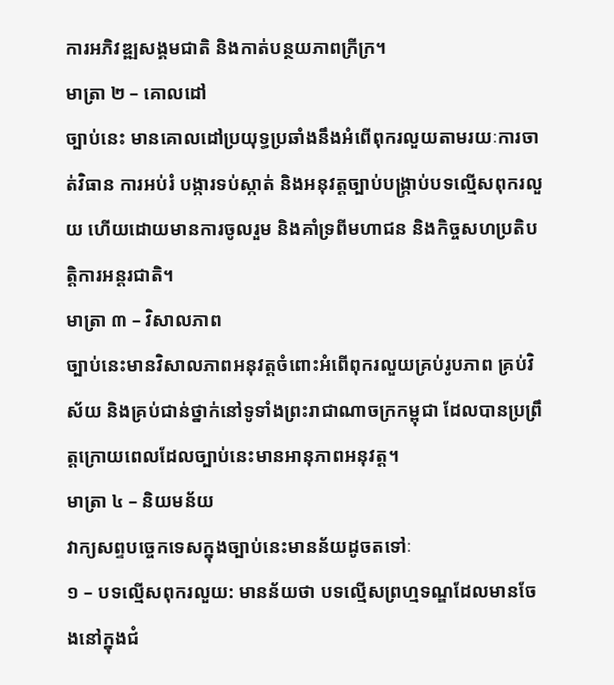ការអភិវឌ្ឍសង្គមជាតិ និងកាត់បន្ថយភាពក្រីក្រ។
មាត្រា ២ – គោលដៅ
ច្បាប់នេះ មានគោលដៅប្រយុទ្ធប្រឆាំងនឹងអំពើពុករលួយតាមរយៈការចាត់វិធាន ការអប់រំ បង្ការទប់ស្កាត់ និងអនុវត្តច្បាប់បង្រ្កាប់បទល្មើសពុករលួយ ហើយដោយមានការចូលរួម និងគាំទ្រពីមហាជន និងកិច្ចសហប្រតិបត្តិការអន្តរជាតិ។
មាត្រា ៣ – វិសាលភាព
ច្បាប់នេះមានវិសាលភាពអនុវត្តចំពោះអំពើពុករលួយគ្រប់រូបភាព គ្រប់វិស័យ និងគ្រប់ជាន់ថ្នាក់នៅទូទាំងព្រះរាជាណាចក្រកម្ពុជា ដែលបានប្រព្រឹត្តក្រោយពេលដែលច្បាប់នេះមានអានុភាពអនុវត្ត។
មាត្រា ៤ – និយមន័យ
វាក្យសព្ទបច្ចេកទេសក្នុងច្បាប់នេះមានន័យដូចតទៅៈ
១ – បទល្មើសពុករលួយ: មានន័យថា បទល្មើសព្រហ្មទណ្ឌដែលមានចែងនៅក្នុងជំ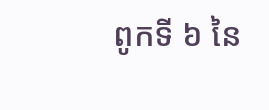ពូកទី ៦ នៃ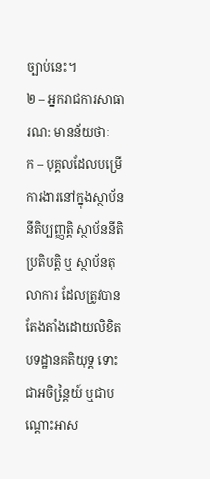ច្បាប់នេះ។
២ – អ្នករាជការសាធារណ: មានន័យថាៈ
ក – បុគ្គលដែលបម្រើការងារនៅក្នុងស្ថាប័ននីតិប្បញ្ញតិ្ត ស្ថាប័ននីតិប្រតិបត្តិ ឬ ស្ថាប័នតុលាការ ដែលត្រូវបានតែងតាំងដោយលិខិតបទដ្ឋានគតិយុទ្ត ទោះជាអចិន្តៃ្រយ៍ ឬជាបណ្ដោះអាស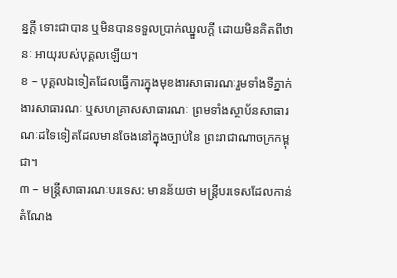ន្នក្តី ទោះជាបាន ឬមិនបានទទួលប្រាក់ឈ្នួលក្តី ដោយមិនគិតពីឋានៈ អាយុរបស់បុគ្គលឡើយ។
ខ – បុគ្គលឯទៀតដែលធ្វើការក្នុងមុខងារសាធារណៈរួមទាំងទីភ្នាក់ ងារសាធារណៈ ឬសហគ្រាសសាធារណៈ ព្រមទាំងស្ថាប័នសាធារណៈដទៃទៀតដែលមានចែងនៅក្នុងច្បាប់នៃ ព្រះរាជាណាចក្រកម្ពុជា។
៣ – មន្ត្រីសាធារណៈបរទេស: មានន័យថា មន្ត្រីបរទេសដែលកាន់តំណែង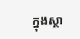ក្នុងស្ថា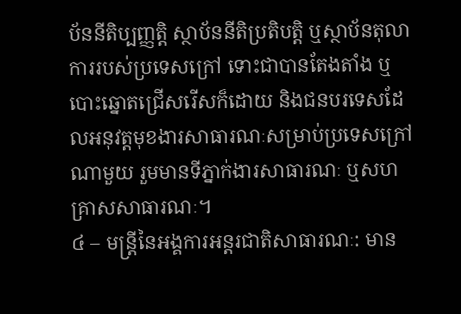ប័ននីតិប្បញ្ញតិ្ត ស្ថាប័ននីតិប្រតិបត្តិ ឬស្ថាប័នតុលាការរបស់ប្រទេសក្រៅ ទោះជាបានតែងតាំង ឬបោះឆ្នោតជ្រើសរើសក៏ដោយ និងជនបរទេសដែលអនុវត្តមុខងារសាធារណៈសម្រាប់ប្រទេសក្រៅណាមួយ រួមមានទីភ្នាក់ងារសាធារណៈ ឬសហគ្រាសសាធារណៈ។
៤ – មន្ត្រីនៃអង្គការអន្តរជាតិសាធារណៈ: មាន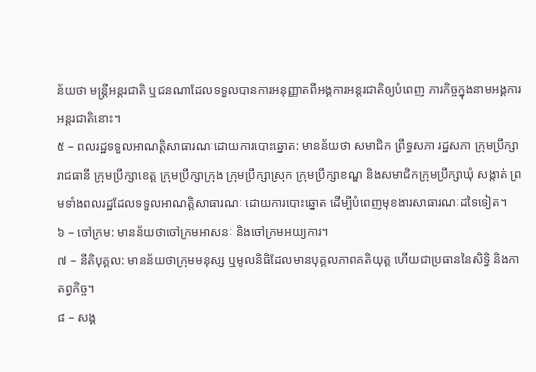ន័យថា មន្ត្រីអន្តរជាតិ ឬជនណាដែលទទួលបានការអនុញ្ញាតពីអង្គការអន្តរជាតិឲ្យបំពេញ ភារកិច្ចក្នុងនាមអង្គការអន្តរជាតិនោះ។
៥ – ពលរដ្ឋទទួលអាណត្តិសាធារណៈដោយការបោះឆ្នោត: មានន័យថា សមាជិក ព្រឹទ្ធសភា រដ្ឋសភា ក្រុមប្រឹក្សារាជធានី ក្រុមប្រឹក្សាខេត្ត ក្រុមប្រឹក្សាក្រុង ក្រុមប្រឹក្សាស្រុក ក្រុមប្រឹក្សាខណ្ឌ និងសមាជិកក្រុមប្រឹក្សាឃុំ សង្កាត់ ព្រមទាំងពលរដ្ឋដែលទទួលអាណត្តិសាធារណៈ ដោយការបោះឆ្នោត ដើម្បីបំពេញមុខងារសាធារណៈដទៃទៀត។
៦ – ចៅក្រម: មានន័យថាចៅក្រមអាសនៈ និងចៅក្រមអយ្យការ។
៧ – នីតិបុគ្គល: មានន័យថាក្រុមមនុស្ស ឬមូលនិធិដែលមានបុគ្គលភាពគតិយុត្ត ហើយជាប្រធាននៃសិទ្ធិ និងកាតព្វកិច្ច។
៨ – សង្គ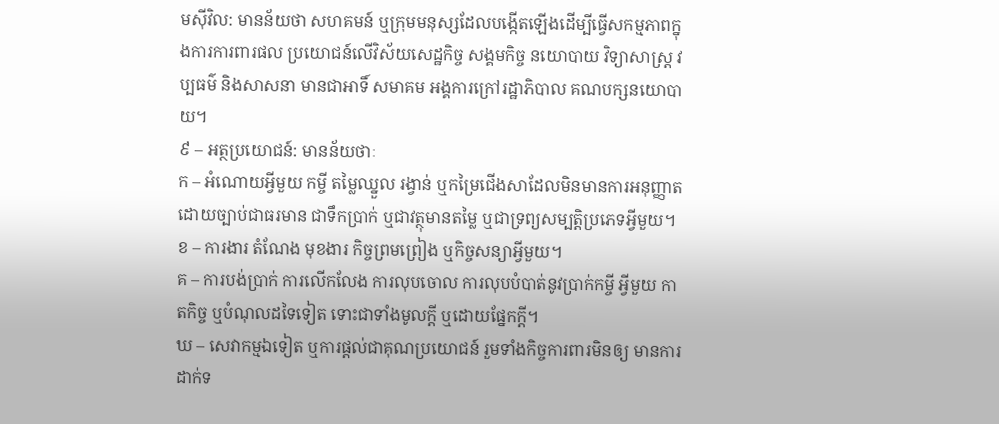មស៊ីវិល: មានន័យថា សហគមន៍ ឬក្រុមមនុស្សដែលបង្កើតឡើងដើម្បីធ្វើសកម្មភាពក្នុងការការពារផល ប្រយោជន៍លើវិស័យសេដ្ឋកិច្ច សង្គមកិច្ច នយោបាយ វិទ្យាសាស្ត្រ វប្បធម៌ និងសាសនា មានជាអាទិ៍ សមាគម អង្គការក្រៅរដ្ឋាភិបាល គណបក្សនយោបាយ។
៩ – អត្ថប្រយោជន៍: មានន័យថាៈ
ក – អំណោយអ្វីមួយ កម្ចី តម្លៃឈ្នួល រង្វាន់ ឬកម្រៃជើងសាដែលមិនមានការអនុញ្ញាតដោយច្បាប់ជាធរមាន ជាទឹកប្រាក់ ឬជាវត្ថុមានតម្លៃ ឬជាទ្រព្យសម្បត្តិប្រភេទអ្វីមួយ។
ខ – ការងារ តំណែង មុខងារ កិច្ចព្រមព្រៀង ឬកិច្ចសន្យាអ្វីមួយ។
គ – ការបង់ប្រាក់ ការលើកលែង ការលុបចោល ការលុបបំបាត់នូវប្រាក់កម្ចី អ្វីមួយ កាតកិច្ច ឬបំណុលដទៃទៀត ទោះជាទាំងមូលក្តី ឬដោយផ្នែកក្តី។
ឃ – សេវាកម្មឯទៀត ឬការផ្តល់ជាគុណប្រយោជន៍ រួមទាំងកិច្ចការពារមិនឲ្យ មានការដាក់ទ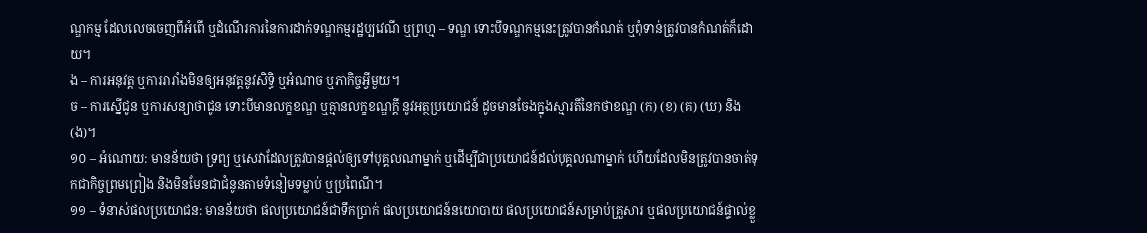ណ្ឌកម្ម ដែលលេចចេញពីអំពើ ឬដំណើរការនៃការដាក់ទណ្ឌកម្មរដ្ឋប្បវេណី ឬព្រហ្ម – ទណ្ឌ ទោះបីទណ្ឌកម្មនេះត្រូវបានកំណត់ ឬពុំទាន់ត្រូវបានកំណត់ក៏ដោយ។
ង – ការអនុវត្ត ឬការរារាំងមិនឲ្យអនុវត្តនូវសិទ្ធិ ឬអំណាច ឬភាកិច្ចអ្វីមួយ។
ច – ការស្នើជូន ឬការសន្យាថាជូន ទោះបីមានលក្ខខណ្ឌ ឬគ្មានលក្ខខណ្ឌក្តី នូវអត្ថប្រយោជន៍ ដូចមានចែងក្នុងស្មារតីនៃកថាខណ្ឌ (ក) (ខ) (គ) (ឃ) និង (ង)។
១០ – អំណោយ: មានន័យថា ទ្រព្យ ឬសេវាដែលត្រូវបានផ្តល់ឲ្យទៅបុគ្គលណាម្នាក់ ឬដើម្បីជាប្រយោជន៍ដល់បុគ្គលណាម្នាក់ ហើយដែលមិនត្រូវបានចាត់ទុកជាកិច្ចព្រមព្រៀង និងមិនមែនជាជំនូនតាមទំនៀមទម្លាប់ ឬប្រពៃណី។
១១ – ទំនាស់ផលប្រយោជន: មានន័យថា ផលប្រយោជន៍ជាទឹកប្រាក់ ផលប្រយោជន៍នយោបាយ ផលប្រយោជន៍សម្រាប់គ្រួសារ ឬផលប្រយោជន៍ផ្ទាល់ខ្លួ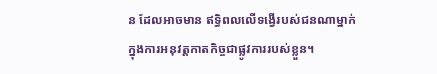ន ដែលអាចមាន ឥទ្ធិពលលើទង្វើរបស់ជនណាម្នាក់ ក្នុងការអនុវត្តកាតកិច្ចជាផ្លូវការរបស់ខ្លួន។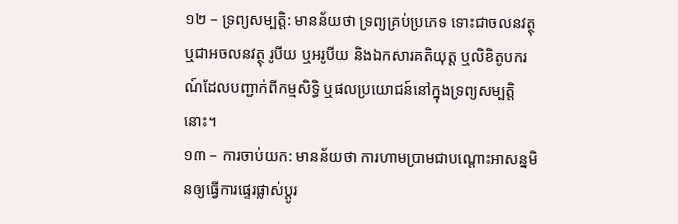១២ – ទ្រព្យសម្បតិ្ត: មានន័យថា ទ្រព្យគ្រប់ប្រភេទ ទោះជាចលនវត្ថុ ឬជាអចលនវត្ថុ រូបីយ ឬអរូបីយ និងឯកសារគតិយុត្ត ឬលិខិតូបករណ៍ដែលបញ្ជាក់ពីកម្មសិទ្ធិ ឬផលប្រយោជន៍នៅក្នុងទ្រព្យសម្បត្តិនោះ។
១៣ – ការចាប់យក: មានន័យថា ការហាមប្រាមជាបណ្ដោះអាសន្នមិនឲ្យធ្វើការផ្ទេរផ្លាស់ប្តូរ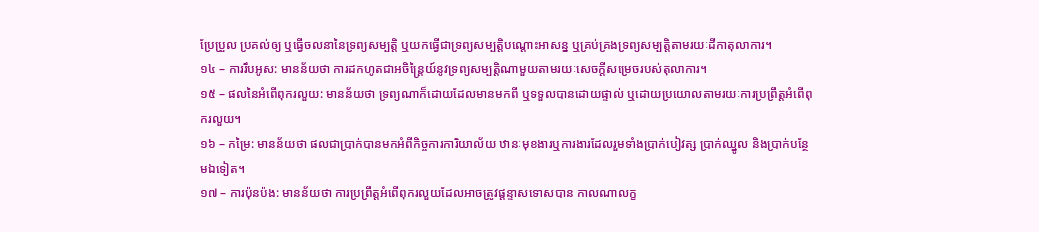ប្រែប្រួល ប្រគល់ឲ្យ ឬធ្វើចលនានៃទ្រព្យសម្បត្តិ ឬយកធ្វើជាទ្រព្យសម្បត្តិបណ្ដោះអាសន្ន ឬគ្រប់គ្រងទ្រព្យសម្បត្តិតាមរយៈដីកាតុលាការ។
១៤ – ការរឹបអូស: មានន័យថា ការដកហូតជាអចិន្ត្រៃយ៍នូវទ្រព្យសម្បត្តិណាមួយតាមរយៈសេចក្តីសម្រេចរបស់តុលាការ។
១៥ – ផលនៃអំពើពុករលួយ: មានន័យថា ទ្រព្យណាក៏ដោយដែលមានមកពី ឬទទួលបានដោយផ្ទាល់ ឬដោយប្រយោលតាមរយៈការប្រព្រឹត្តអំពើពុករលួយ។
១៦ – កម្រៃ: មានន័យថា ផលជាប្រាក់បានមកអំពីកិច្ចការការិយាល័យ ឋានៈមុខងារឬការងារដែលរួមទាំងប្រាក់បៀវត្ស ប្រាក់ឈ្នូល និងប្រាក់បន្ថែមឯទៀត។
១៧ – ការប៉ុនប៉ង: មានន័យថា ការប្រព្រឹត្តអំពើពុករលួយដែលអាចត្រូវផ្តន្ទាសទោសបាន កាលណាលក្ខ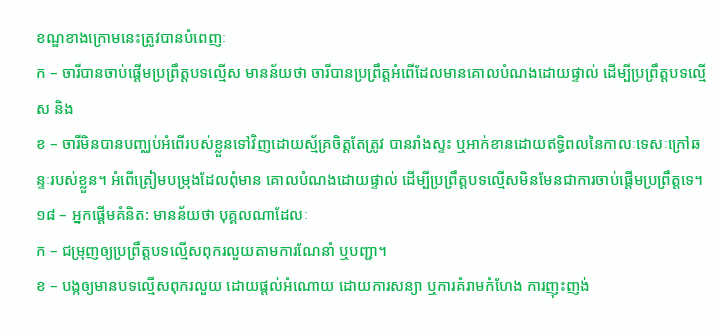ខណ្ឌខាងក្រោមនេះត្រូវបានបំពេញៈ
ក – ចារីបានចាប់ផ្តើមប្រព្រឹត្តបទល្មើស មានន័យថា ចារីបានប្រព្រឹត្តអំពើដែលមានគោលបំណងដោយផ្ទាល់ ដើម្បីប្រព្រឹត្តបទល្មើស និង
ខ – ចារីមិនបានបញ្ឈប់អំពើរបស់ខ្លួនទៅវិញដោយស្ម័គ្រចិត្តតែត្រូវ បានរាំងស្ទះ ឬអាក់ខានដោយឥទ្ធិពលនៃកាលៈទេសៈក្រៅឆន្ទៈរបស់ខ្លួន។ អំពើត្រៀមបម្រុងដែលពុំមាន គោលបំណងដោយផ្ទាល់ ដើម្បីប្រព្រឹត្តបទល្មើសមិនមែនជាការចាប់ផ្តើមប្រព្រឹត្តទេ។
១៨ – អ្នកផ្តើមគំនិត: មានន័យថា បុគ្គលណាដែលៈ
ក – ជម្រុញឲ្យប្រព្រឹត្តបទល្មើសពុករលួយតាមការណែនាំ ឬបញ្ជា។
ខ – បង្កឲ្យមានបទល្មើសពុករលួយ ដោយផ្តល់អំណោយ ដោយការសន្យា ឬការគំរាមកំហែង ការញុះញង់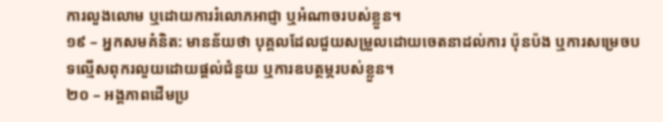ការលួងលោម ឬដោយការរំលោភអាជ្ញា ឬអំណាចរបស់ខ្លួន។
១៩ – អ្នកសមគំនិត: មានន័យថា បុគ្គលដែលជួយសម្រួលដោយចេតនាដល់ការ ប៉ុនប៉ង ឬការសម្រេចបទល្មើសពុករលួយដោយផ្តល់ជំនួយ ឬការឧបត្ថម្ភរបស់ខ្លួន។
២០ – អង្គភាពដើមប្រ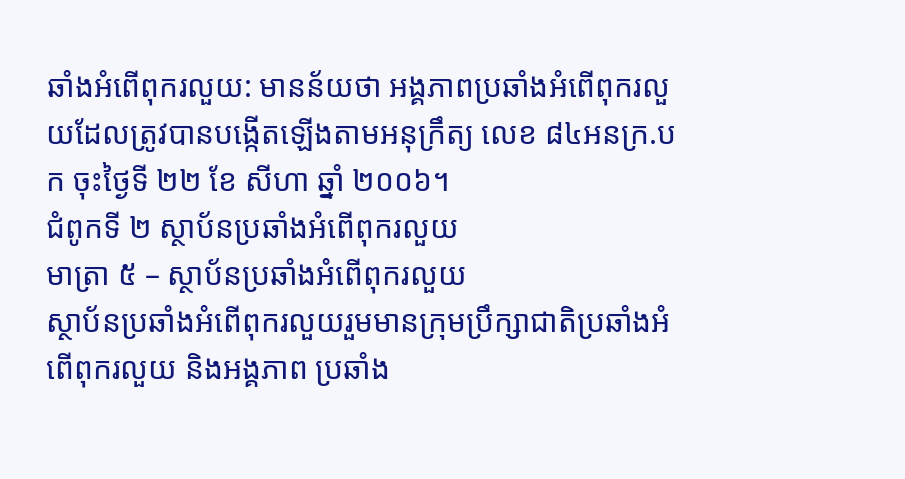ឆាំងអំពើពុករលួយ: មានន័យថា អង្គភាពប្រឆាំងអំពើពុករលួយដែលត្រូវបានបង្កើតឡើងតាមអនុក្រឹត្យ លេខ ៨៤អនក្រ.បក ចុះថ្ងៃទី ២២ ខែ សីហា ឆ្នាំ ២០០៦។
ជំពូកទី ២ ស្ថាប័នប្រឆាំងអំពើពុករលួយ
មាត្រា ៥ – ស្ថាប័នប្រឆាំងអំពើពុករលួយ
ស្ថាប័នប្រឆាំងអំពើពុករលួយរួមមានក្រុមប្រឹក្សាជាតិប្រឆាំងអំពើពុករលួយ និងអង្គភាព ប្រឆាំង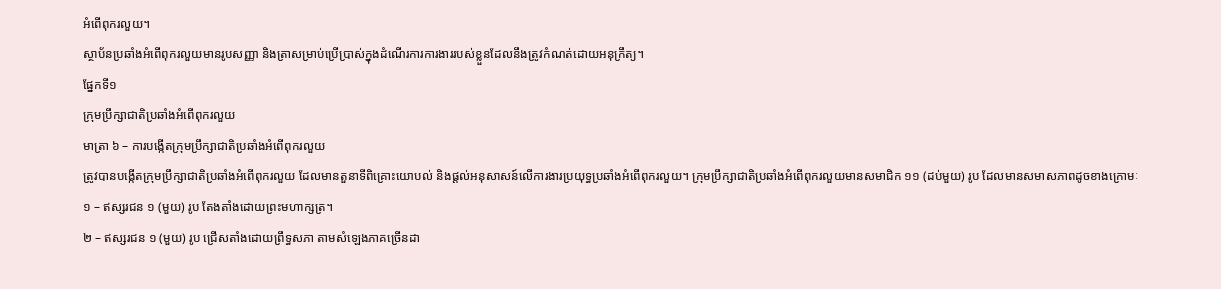អំពើពុករលួយ។
ស្ថាប័នប្រឆាំងអំពើពុករលួយមានរូបសញ្ញា និងត្រាសម្រាប់ប្រើប្រាស់ក្នុងដំណើរការការងាររបស់ខ្លួនដែលនឹងត្រូវកំណត់ដោយអនុក្រឹត្យ។
ផ្នែកទី១
ក្រុមប្រឹក្សាជាតិប្រឆាំងអំពើពុករលួយ
មាត្រា ៦ – ការបង្កើតក្រុមប្រឹក្សាជាតិប្រឆាំងអំពើពុករលួយ
ត្រូវបានបង្កើតក្រុមប្រឹក្សាជាតិប្រឆាំងអំពើពុករលួយ ដែលមានតួនាទីពិគ្រោះយោបល់ និងផ្តល់អនុសាសន៍លើការងារប្រយុទ្ធប្រឆាំងអំពើពុករលួយ។ ក្រុមប្រឹក្សាជាតិប្រឆាំងអំពើពុករលួយមានសមាជិក ១១ (ដប់មួយ) រូប ដែលមានសមាសភាពដូចខាងក្រោមៈ
១ – ឥស្សរជន ១ (មួយ) រូប តែងតាំងដោយព្រះមហាក្សត្រ។
២ – ឥស្សរជន ១ (មួយ) រូប ជ្រើសតាំងដោយព្រឹទ្ធសភា តាមសំឡេងភាគច្រើនដា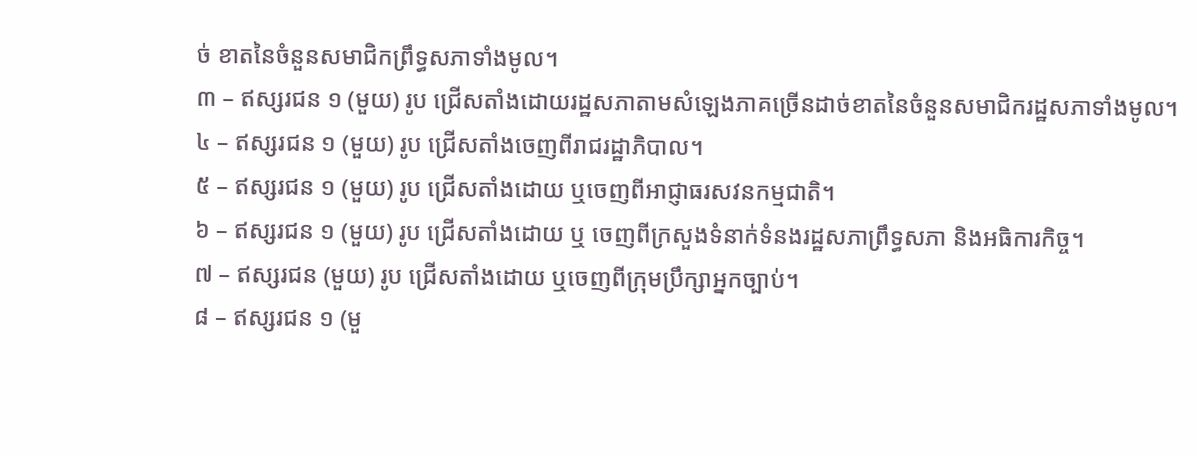ច់ ខាតនៃចំនួនសមាជិកព្រឹទ្ធសភាទាំងមូល។
៣ – ឥស្សរជន ១ (មួយ) រូប ជ្រើសតាំងដោយរដ្ឋសភាតាមសំឡេងភាគច្រើនដាច់ខាតនៃចំនួនសមាជិករដ្ឋសភាទាំងមូល។
៤ – ឥស្សរជន ១ (មួយ) រូប ជ្រើសតាំងចេញពីរាជរដ្ឋាភិបាល។
៥ – ឥស្សរជន ១ (មួយ) រូប ជ្រើសតាំងដោយ ឬចេញពីអាជ្ញាធរសវនកម្មជាតិ។
៦ – ឥស្សរជន ១ (មួយ) រូប ជ្រើសតាំងដោយ ឬ ចេញពីក្រសួងទំនាក់ទំនងរដ្ឋសភាព្រឹទ្ធសភា និងអធិការកិច្ច។
៧ – ឥស្សរជន (មួយ) រូប ជ្រើសតាំងដោយ ឬចេញពីក្រុមប្រឹក្សាអ្នកច្បាប់។
៨ – ឥស្សរជន ១ (មួ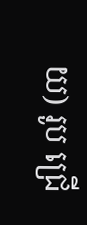យ) រូប ជ្រើ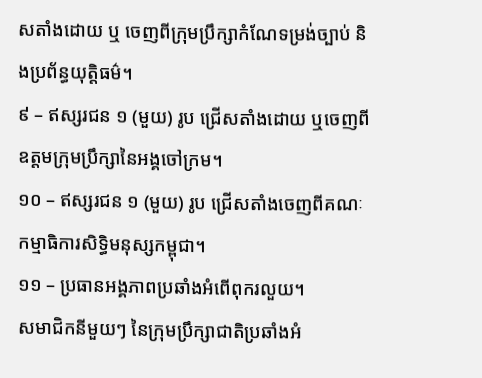សតាំងដោយ ឬ ចេញពីក្រុមប្រឹក្សាកំណែទម្រង់ច្បាប់ និងប្រព័ន្ធយុត្តិធម៌។
៩ – ឥស្សរជន ១ (មួយ) រូប ជ្រើសតាំងដោយ ឬចេញពីឧត្តមក្រុមប្រឹក្សានៃអង្គចៅក្រម។
១០ – ឥស្សរជន ១ (មួយ) រូប ជ្រើសតាំងចេញពីគណៈកម្មាធិការសិទ្ធិមនុស្សកម្ពុជា។
១១ – ប្រធានអង្គភាពប្រឆាំងអំពើពុករលួយ។
សមាជិកនីមួយៗ នៃក្រុមប្រឹក្សាជាតិប្រឆាំងអំ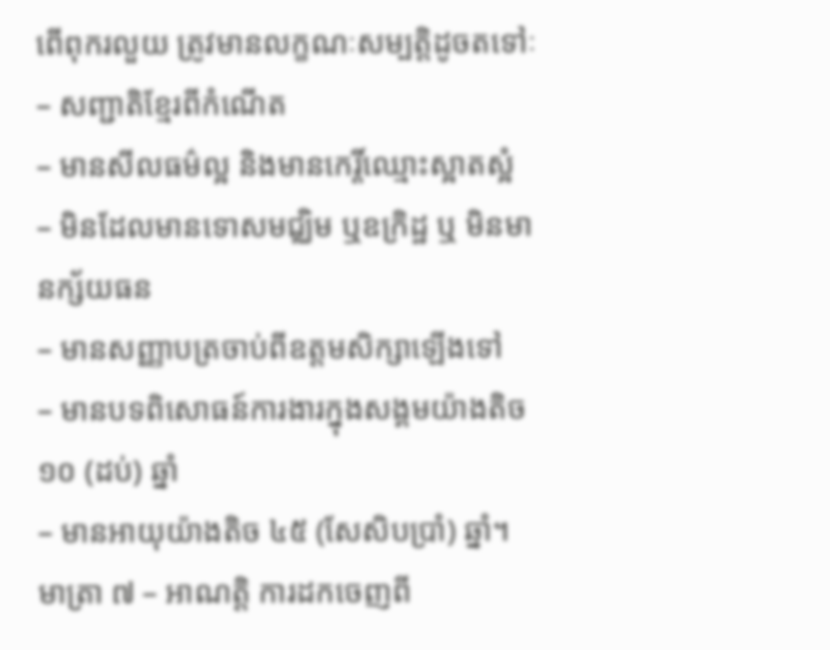ពើពុករលួយ ត្រូវមានលក្ខណៈសម្បត្តិដូចតទៅៈ
– សញ្ជាតិខ្មែរពីកំណើត
– មានសីលធម៌ល្អ និងមានកេរ្តិ៍ឈ្មោះស្អាតស្អំ
– មិនដែលមានទោសមជ្ឈិម ឬឧក្រិដ្ឋ ឬ មិនមានក្ស័យធន
– មានសញ្ញាបត្រចាប់ពីឧត្តមសិក្សាឡើងទៅ
– មានបទពិសោធន៍ការងារក្នុងសង្គមយ៉ាងតិច ១០ (ដប់) ឆ្នាំ
– មានអាយុយ៉ាងតិច ៤៥ (សែសិបប្រាំ) ឆ្នាំ។
មាត្រា ៧ – អាណត្តិ ការដកចេញពី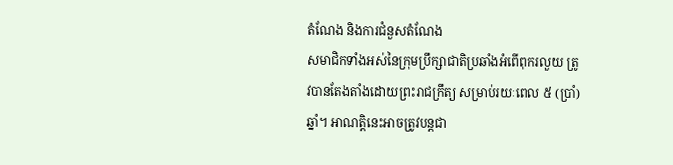តំណែង និងការជំនួសតំណែង
សមាជិកទាំងអស់នៃក្រុមប្រឹក្សាជាតិប្រឆាំងអំពើពុករលួយ ត្រូវបានតែងតាំងដោយព្រះរាជក្រឹត្យ សម្រាប់រយៈពេល ៥ (ប្រាំ) ឆ្នាំ។ អាណត្តិនេះអាចត្រូវបន្តជា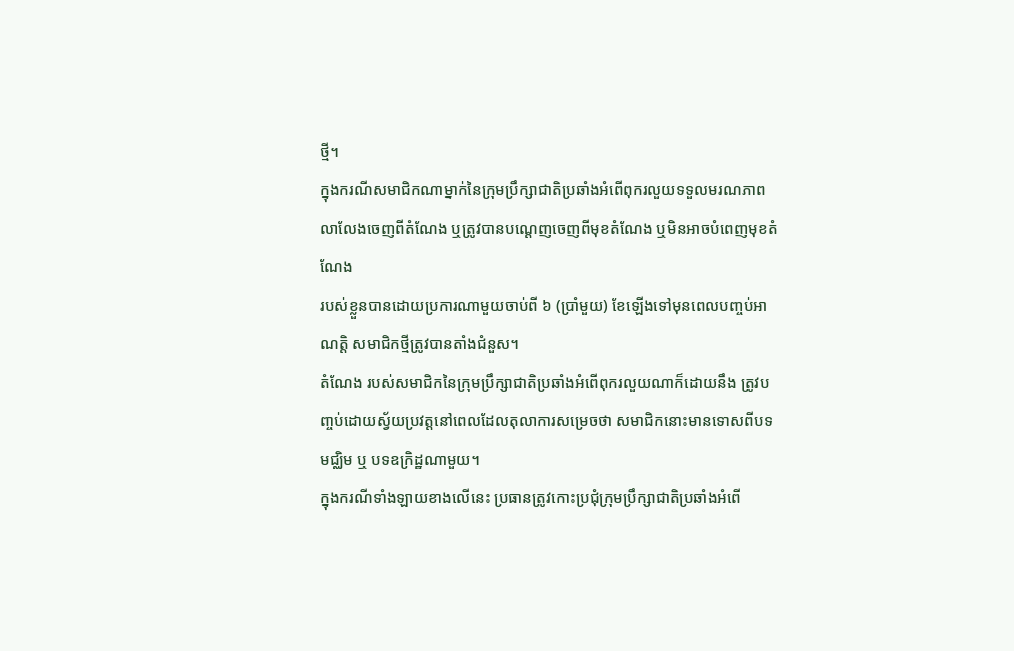ថ្មី។
ក្នុងករណីសមាជិកណាម្នាក់នៃក្រុមប្រឹក្សាជាតិប្រឆាំងអំពើពុករលួយទទួលមរណភាព
លាលែងចេញពីតំណែង ឬត្រូវបានបណ្ដេញចេញពីមុខតំណែង ឬមិនអាចបំពេញមុខតំណែង
របស់ខ្លួនបានដោយប្រការណាមួយចាប់ពី ៦ (ប្រាំមួយ) ខែឡើងទៅមុនពេលបញ្ចប់អាណត្តិ សមាជិកថ្មីត្រូវបានតាំងជំនួស។
តំណែង របស់សមាជិកនៃក្រុមប្រឹក្សាជាតិប្រឆាំងអំពើពុករលួយណាក៏ដោយនឹង ត្រូវបពា្ចប់ដោយស្វ័យប្រវត្តនៅពេលដែលតុលាការសម្រេចថា សមាជិកនោះមានទោសពីបទមជ្ឈិម ឬ បទឧក្រិដ្ឋណាមួយ។
ក្នុងករណីទាំងឡាយខាងលើនេះ ប្រធានត្រូវកោះប្រជុំក្រុមប្រឹក្សាជាតិប្រឆាំងអំពើ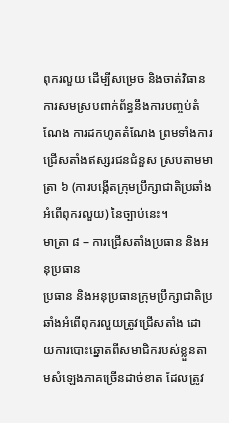ពុករលួយ ដើម្បីសម្រេច និងចាត់វិធានការសមស្របពាក់ព័ន្ធនឹងការបញ្ចប់តំណែង ការដកហូតតំណែង ព្រមទាំងការជ្រើសតាំងឥស្សរជនជំនួស ស្របតាមមាត្រា ៦ (ការបង្កើតក្រុមប្រឹក្សាជាតិប្រឆាំងអំពើពុករលួយ) នៃច្បាប់នេះ។
មាត្រា ៨ – ការជ្រើសតាំងប្រធាន និងអនុប្រធាន
ប្រធាន និងអនុប្រធានក្រុមប្រឹក្សាជាតិប្រឆាំងអំពើពុករលួយត្រូវជ្រើសតាំង ដោយការបោះឆ្នោតពីសមាជិករបស់ខ្លួនតាមសំឡេងភាគច្រើនដាច់ខាត ដែលត្រូវ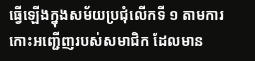ធ្វើឡើងក្នុងសម័យប្រជុំលើកទី ១ តាមការកោះអញ្ជើញរបស់សមាជិក ដែលមាន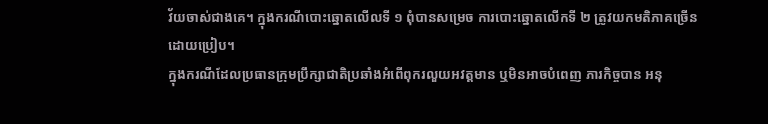វ័យចាស់ជាងគេ។ ក្នុងករណីបោះឆ្នោតលើលទី ១ ពុំបានសម្រេច ការបោះឆ្នោតលើកទី ២ ត្រូវយកមតិភាគច្រើនដោយប្រៀប។
ក្នុងករណីដែលប្រធានក្រុមប្រឹក្សាជាតិប្រឆាំងអំពើពុករលួយអវត្តមាន ឬមិនអាចបំពេញ ភារកិច្ចបាន អនុ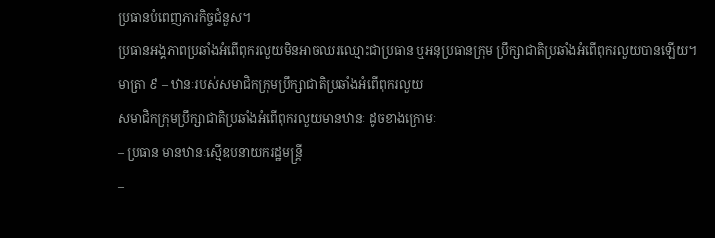ប្រធានបំពេញភារកិច្ចជំនួស។
ប្រធានអង្គភាពប្រឆាំងអំពើពុករលួយមិនអាចឈរឈ្មោះជាប្រធាន ឬអនុប្រធានក្រុម ប្រឹក្សាជាតិប្រឆាំងអំពើពុករលួយបានឡើយ។
មាត្រា ៩ – ឋានៈរបស់សមាជិកក្រុមប្រឹក្សាជាតិប្រឆាំងអំពើពុករលួយ
សមាជិកក្រុមប្រឹក្សាជាតិប្រឆាំងអំពើពុករលួយមានឋានៈ ដូចខាងក្រោមៈ
– ប្រធាន មានឋានៈស្មើឧបនាយករដ្ឋមន្ត្រី
–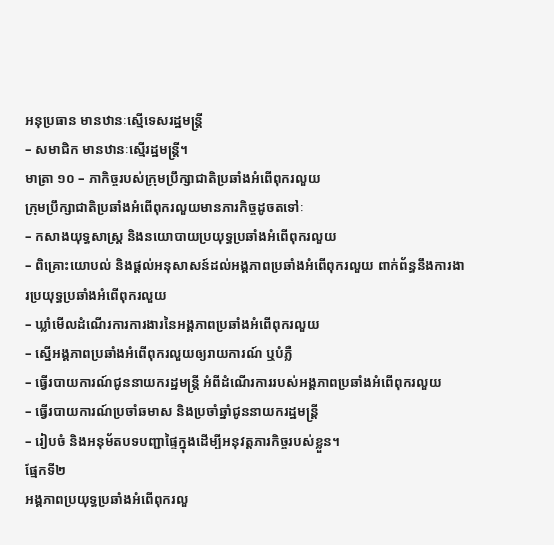អនុប្រធាន មានឋានៈស្មើទេសរដ្ឋមន្ត្រី
– សមាជិក មានឋានៈស្មើរដ្ឋមន្ត្រី។
មាត្រា ១០ – ភាកិច្ចរបស់ក្រុមប្រឹក្សាជាតិប្រឆាំងអំពើពុករលួយ
ក្រុមប្រឹក្សាជាតិប្រឆាំងអំពើពុករលួយមានភារកិច្ចដូចតទៅៈ
– កសាងយុទ្ធសាស្រ្ត និងនយោបាយប្រយុទ្ធប្រឆាំងអំពើពុករលួយ
– ពិគ្រោះយោបល់ និងផ្តល់អនុសាសន៍ដល់អង្គភាពប្រឆាំងអំពើពុករលួយ ពាក់ព័ន្ធនឹងការងារប្រយុទ្ធប្រឆាំងអំពើពុករលួយ
– ឃ្លាំមើលដំណើរការការងារនៃអង្គភាពប្រឆាំងអំពើពុករលួយ
– ស្នើអង្គភាពប្រឆាំងអំពើពុករលួយឲ្យរាយការណ៍ ឬបំភ្លឺ
– ធ្វើរបាយការណ៍ជូននាយករដ្ឋមន្ត្រី អំពីដំណើរការរបស់អង្គភាពប្រឆាំងអំពើពុករលួយ
– ធ្វើរបាយការណ៍ប្រចាំឆមាស និងប្រចាំឆ្នាំជូននាយករដ្ឋមន្ត្រី
– រៀបចំ និងអនុម័តបទបញ្ជាផ្ទៃក្នុងដើម្បីអនុវត្តភារកិច្ចរបស់ខ្លួន។
ផ្មែកទី២
អង្គភាពប្រយុទ្ធប្រឆាំងអំពើពុករលួ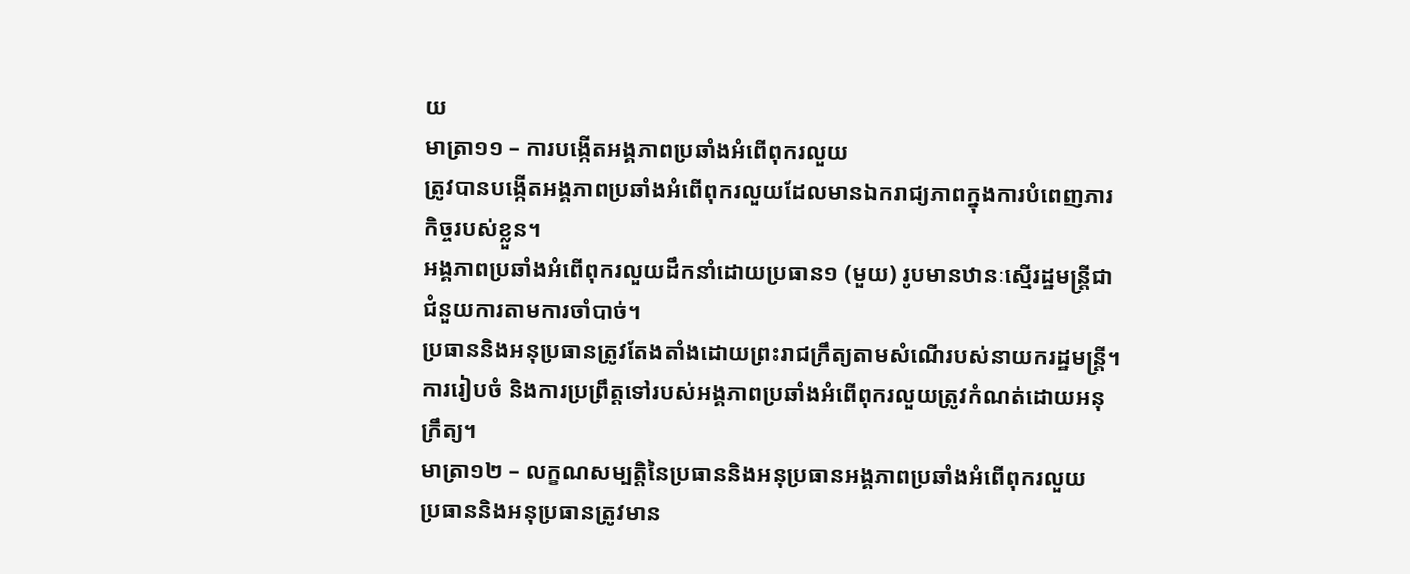យ
មាត្រា១១ – ការបង្កើតអង្គភាពប្រឆាំងអំពើពុករលួយ
ត្រូវបានបង្កើតអង្គភាពប្រឆាំងអំពើពុករលួយដែលមានឯករាជ្យភាពក្នុងការបំពេញភារកិច្ចរបស់ខ្លួន។
អង្គភាពប្រឆាំងអំពើពុករលួយដឹកនាំដោយប្រធាន១ (មួយ) រូបមានឋានៈស្មើរដ្ឋមន្រ្តីជាជំនួយការតាមការចាំបាច់។
ប្រធាននិងអនុប្រធានត្រូវតែងតាំងដោយព្រះរាជក្រឹត្យតាមសំណើរបស់នាយករដ្ឋមន្រ្តី។
ការរៀបចំ និងការប្រព្រឹត្តទៅរបស់អង្គភាពប្រឆាំងអំពើពុករលួយត្រូវកំណត់ដោយអនុក្រឹត្យ។
មាត្រា១២ – លក្ខណសម្បត្តិនៃប្រធាននិងអនុប្រធានអង្គភាពប្រឆាំងអំពើពុករលួយ
ប្រធាននិងអនុប្រធានត្រូវមាន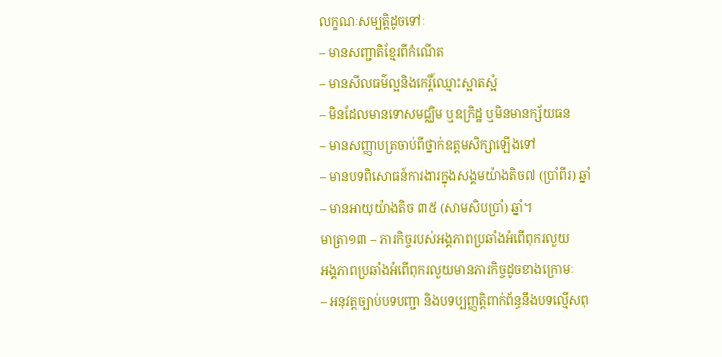លក្ខណៈសម្បត្តិដូចទៅៈ
– មានសញ្ជាតិខ្មែរពីកំណើត
– មានសីលធម៌ល្អនិងកេរ្តិ៍ឈ្មោះស្អាតស្អំ
– មិនដែលមានទោសមជ្ឈិម ឬឧក្រិដ្ឋ ឬមិនមានក្ស័យធន
– មានសញ្ញាបត្រចាប់ពីថ្នាក់ឧត្តមសិក្សាឡើងទៅ
– មានបទពិសោធន៍ការងារក្នុងសង្គមយ៉ាងតិច៧ (ប្រាំពីរ) ឆ្នាំ
– មានអាយុយ៉ាងតិច ៣៥ (សាមសិបប្រាំ) ឆ្នាំ។
មាត្រា១៣ – ភារកិច្ចរបស់អង្គភាពប្រឆាំងអំពើពុករលួយ
អង្គភាពប្រឆាំងអំពើពុករលួយមានភារកិច្ចដូចខាងក្រោមៈ
– អនុវត្តច្បាប់បទបញ្ជា និងបទប្បញ្ញត្តិពាក់ព័ន្ធនឹងបទល្មើសពុ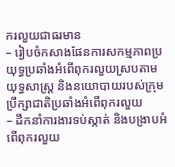ករលួយជាធរមាន
– រៀបចំកសាងផែនការសកម្មភាពប្រយុទ្ធប្រឆាំងអំពើពុករលួយស្របតាមយុទ្ធសាស្ត្រ និងនយោបាយរបស់ក្រុមប្រឹក្សាជាតិប្រឆាំងអំពើពុករលួយ
– ដឹកនាំការងារទប់ស្កាត់ និងបង្រាបអំពើពុករលួយ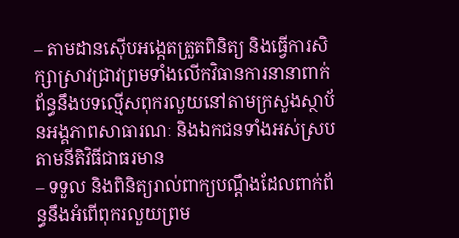– តាមដានស៊ើបអង្កេតត្រួតពិនិត្យ និងធ្វើការសិក្សាស្រាវជ្រាវព្រមទាំងលើកវិធានការនានាពាក់ព័ន្ធនឹងបទល្មើសពុករលួយនៅតាមក្រសួងស្ថាប័នអង្គភាពសាធារណៈ និងឯកជនទាំងអស់ស្របតាមនីតិវិធីជាធរមាន
– ទទួល និងពិនិត្យរាល់ពាក្យបណ្តឹងដែលពាក់ព័ន្ធនឹងអំពើពុករលួយព្រម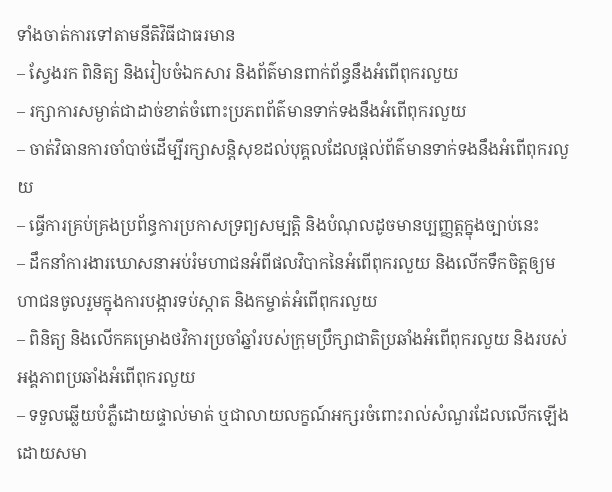ទាំងចាត់ការទៅតាមនីតិវិធីជាធរមាន
– ស្វែងរក ពិនិត្យ និងរៀបចំឯកសារ និងព័ត៌មានពាក់ព័ន្ធនឹងអំពើពុករលួយ
– រក្សាការសម្ងាត់ជាដាច់ខាត់ចំពោះប្រភពព័ត៌មានទាក់ទងនឹងអំពើពុករលួយ
– ចាត់វិធានការចាំបាច់ដើម្បីរក្សាសន្តិសុខដល់បុគ្គលដែលផ្តល់ព័ត៌មានទាក់ទងនឹងអំពើពុករលួយ
– ធ្វើការគ្រប់គ្រងប្រព័ន្ធការប្រកាសទ្រព្យសម្បត្តិ និងបំណុលដូចមានប្បញ្ញត្តក្នុងច្បាប់នេះ
– ដឹកនាំការងារឃោសនាអប់រំមហាជនអំពីផលវិបាកនៃអំពើពុករលួយ និងលើកទឹកចិត្តឲ្យមហាជនចូលរួមក្នុងការបង្ការទប់ស្កាត និងកម្ចាត់អំពើពុករលួយ
– ពិនិត្យ និងលើកគម្រោងថវិការប្រចាំឆ្នាំរបស់ក្រុមប្រឹក្សាជាតិប្រឆាំងអំពើពុករលួយ និងរបស់អង្គភាពប្រឆាំងអំពើពុករលួយ
– ទទួលឆ្លើយបំភ្លឺដោយផ្ទាល់មាត់ ឬជាលាយលក្ខណ៍អក្សរចំពោះរាល់សំណួរដែលលើកឡើងដោយសមា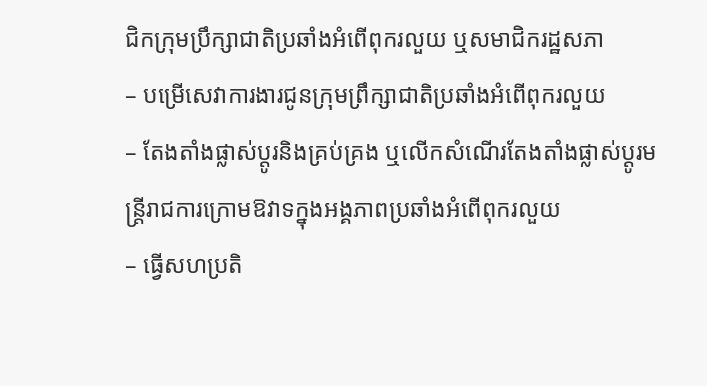ជិកក្រុមប្រឹក្សាជាតិប្រឆាំងអំពើពុករលួយ ឬសមាជិករដ្ឋសភា
– បម្រើសេវាការងារជូនក្រុមព្រឹក្សាជាតិប្រឆាំងអំពើពុករលួយ
– តែងតាំងផ្លាស់ប្តូរនិងគ្រប់គ្រង ឬលើកសំណើរតែងតាំងផ្លាស់ប្តូរមន្រ្តីរាជការក្រោមឱវាទក្នុងអង្គភាពប្រឆាំងអំពើពុករលួយ
– ធ្វើសហប្រតិ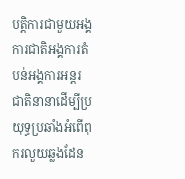បត្តិការជាមួយអង្គការជាតិអង្គការតំបន់អង្គការអន្តរជាតិនានាដើម្បីប្រយុទ្ធប្រឆាំងអំពើពុករលួយឆ្លងដែន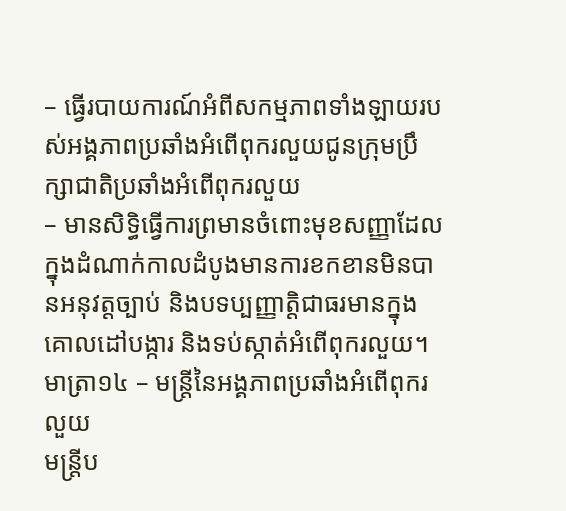– ធ្វើរបាយការណ៍អំពីសកម្មភាពទាំងឡាយរបស់អង្គភាពប្រឆាំងអំពើពុករលួយជូនក្រុមប្រឹក្សាជាតិប្រឆាំងអំពើពុករលួយ
– មានសិទ្ធិធ្វើការព្រមានចំពោះមុខសញ្ញាដែលក្នុងដំណាក់កាលដំបូងមានការខកខានមិនបានអនុវត្តច្បាប់ និងបទប្បញ្ញាតិ្តជាធរមានក្នុងគោលដៅបង្ការ និងទប់ស្កាត់អំពើពុករលួយ។
មាត្រា១៤ – មន្រ្តីនៃអង្គភាពប្រឆាំងអំពើពុករលួយ
មន្រ្តីប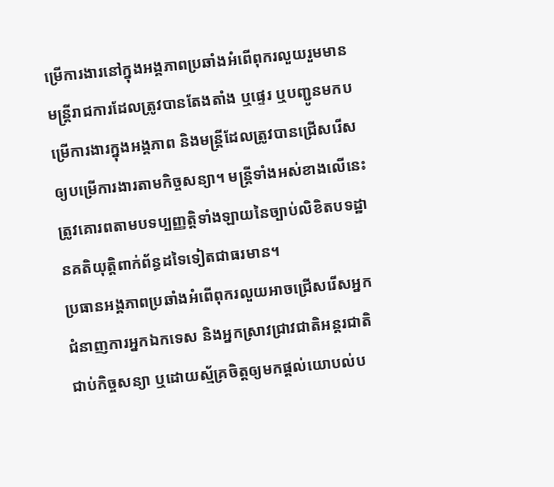ម្រើការងារនៅក្នុងអង្គភាពប្រឆាំងអំពើពុករលួយរួមមានមន្រ្តីរាជការដែលត្រូវបានតែងតាំង ឬផ្ទេរ ឬបញ្ជូនមកបម្រើការងារក្នុងអង្គភាព និងមន្រ្តីដែលត្រូវបានជ្រើសរើសឲ្យបម្រើការងារតាមកិច្ចសន្យា។ មន្រ្តីទាំងអស់ខាងលើនេះត្រូវគោរពតាមបទប្បញ្ញត្តិទាំងឡាយនៃច្បាប់លិខិតបទដ្ឋានគតិយុត្តិពាក់ព័ន្ធដទៃទៀតជាធរមាន។
ប្រធានអង្គភាពប្រឆាំងអំពើពុករលួយអាចជ្រើសរើសអ្នកជំនាញការអ្នកឯកទេស និងអ្នកស្រាវជ្រាវជាតិអន្តរជាតិជាប់កិច្ចសន្យា ឬដោយស្ម័គ្រចិត្តឲ្យមកផ្តល់យោបល់ប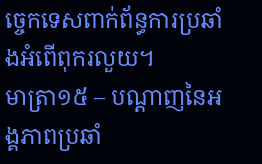ច្ចេកទេសពាក់ព័ន្ធការប្រឆាំងអំពើពុករលួយ។
មាត្រា១៥ – បណ្តាញនៃអង្គភាពប្រឆាំ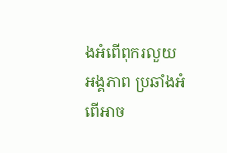ងអំពើពុករលួយ
អង្គភាព ប្រឆាំងអំពើអាច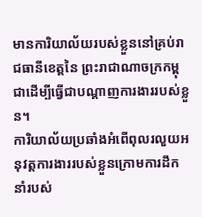មានការិយាល័យរបស់ខ្លួននៅគ្រប់រាជធានីខេត្តនៃ ព្រះរាជាណាចក្រកម្ពុជាដើម្បីធ្វើជាបណ្តាញការងាររបស់ខ្លួន។
ការិយាល័យប្រឆាំងអំពើពុលរលួយអនុវត្តការងាររបស់ខ្លួនក្រោមការដឹកនាំរបស់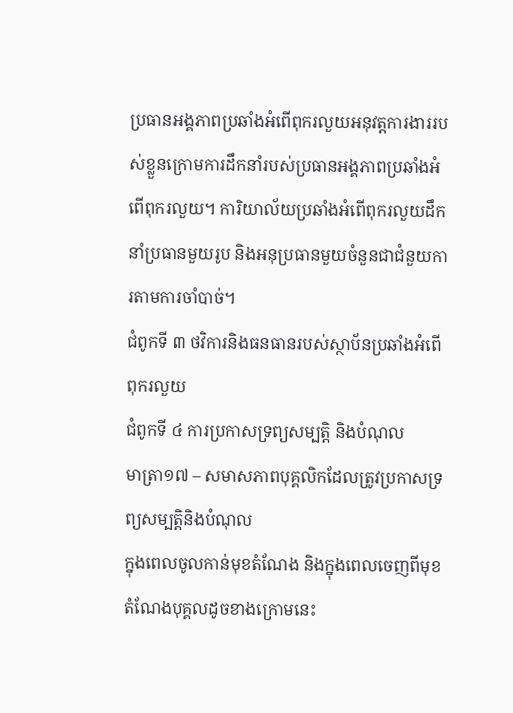ប្រធានអង្គភាពប្រឆាំងអំពើពុករលួយអនុវត្តការងាររបស់ខ្លួនក្រោមការដឹកនាំរបស់ប្រធានអង្គភាពប្រឆាំងអំពើពុករលួយ។ ការិយាល័យប្រឆាំងអំពើពុករលួយដឹកនាំប្រធានមួយរូប និងអនុប្រធានមួយចំនួនជាជំនួយការតាមការចាំបាច់។
ជំពូកទី ៣ ថវិការនិងធនធានរបស់ស្ថាប័នប្រឆាំងអំពើពុករលួយ
ជំពូកទី ៤ ការប្រកាសទ្រព្យសម្បត្តិ និងបំណុល
មាត្រា១៧ – សមាសភាពបុគ្គលិកដែលត្រូវប្រកាសទ្រព្យសម្បត្តិនិងបំណុល
ក្នុងពេលចូលកាន់មុខតំណែង និងក្នុងពេលចេញពីមុខតំណែងបុគ្គលដូចខាងក្រោមនេះ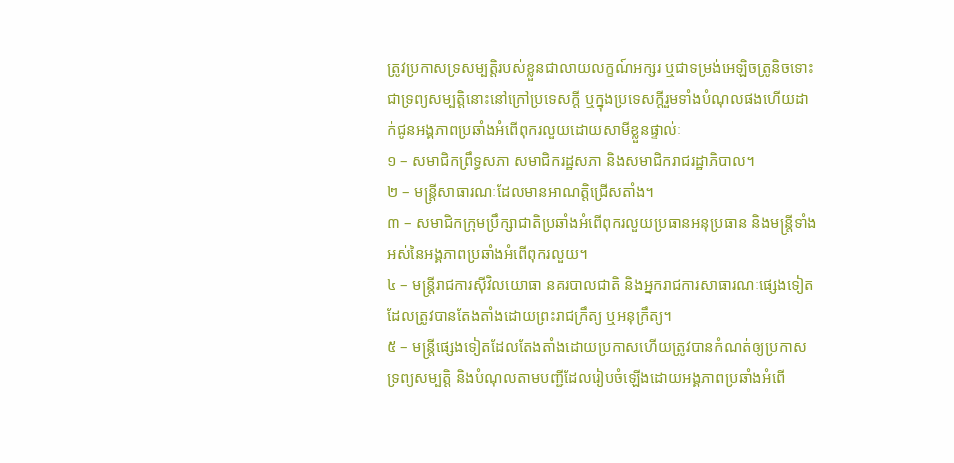ត្រូវប្រកាសទ្រសម្បត្តិរបស់ខ្លួនជាលាយលក្ខណ៍អក្សរ ឬជាទម្រង់អេឡិចត្រូនិចទោះជាទ្រព្យសម្បត្តិនោះនៅក្រៅប្រទេសក្តី ឬក្នុងប្រទេសក្តីរួមទាំងបំណុលផងហើយដាក់ជូនអង្គភាពប្រឆាំងអំពើពុករលួយដោយសាមីខ្លួនផ្ទាល់ៈ
១ – សមាជិកព្រឹទ្ធសភា សមាជិករដ្ឋសភា និងសមាជិករាជរដ្ឋាភិបាល។
២ – មន្រ្តីសាធារណៈដែលមានអាណត្តិជ្រើសតាំង។
៣ – សមាជិកក្រុមប្រឹក្សាជាតិប្រឆាំងអំពើពុករលួយប្រធានអនុប្រធាន និងមន្រ្តីទាំងអស់នៃអង្គភាពប្រឆាំងអំពើពុករលួយ។
៤ – មន្រ្តីរាជការស៊ីវិលយោធា នគរបាលជាតិ និងអ្នករាជការសាធារណៈផ្សេងទៀតដែលត្រូវបានតែងតាំងដោយព្រះរាជក្រឹត្យ ឬអនុក្រឹត្យ។
៥ – មន្រ្តីផ្សេងទៀតដែលតែងតាំងដោយប្រកាសហើយត្រូវបានកំណត់ឲ្យប្រកាសទ្រព្យសម្បត្តិ និងបំណុលតាមបញ្ជីដែលរៀបចំឡើងដោយអង្គភាពប្រឆាំងអំពើ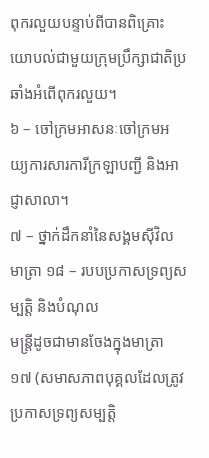ពុករលួយបន្ទាប់ពីបានពិគ្រោះយោបល់ជាមួយក្រុមប្រឹក្សាជាតិប្រឆាំងអំពើពុករលួយ។
៦ – ចៅក្រមអាសនៈចៅក្រមអយ្យការសារការីក្រឡាបញ្ជី និងអាជ្ញាសាលា។
៧ – ថ្នាក់ដឹកនាំនៃសង្គមស៊ីវិល
មាត្រា ១៨ – របបប្រកាសទ្រព្យសម្បត្តិ និងបំណុល
មន្រ្តីដូចជាមានចែងក្នុងមាត្រា ១៧ (សមាសភាពបុគ្គលដែលត្រូវប្រកាសទ្រព្យសម្បត្តិ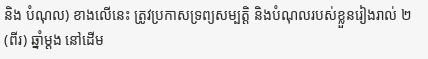និង បំណុល) ខាងលើនេះ ត្រូវប្រកាសទ្រព្យសម្បត្តិ និងបំណុលរបស់ខ្លួនរៀងរាល់ ២ (ពីរ) ឆ្នាំម្ដង នៅដើម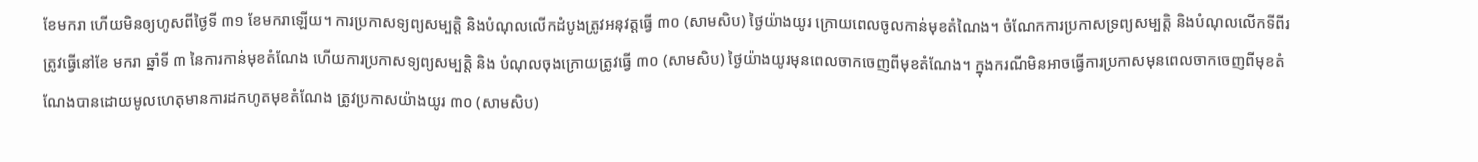ខែមករា ហើយមិនឲ្យហូសពីថ្ងៃទី ៣១ ខែមករាឡើយ។ ការប្រកាសទ្យព្យសម្បត្តិ និងបំណុលលើកដំបូងត្រូវអនុវត្តធ្វើ ៣០ (សាមសិប) ថ្ងៃយ៉ាងយូរ ក្រោយពេលចូលកាន់មុខតំណៃង។ ចំណែកការប្រកាសទ្រព្យសម្បត្តិ និងបំណុលលើកទីពីរ ត្រូវធ្វើនៅខែ មករា ឆ្នាំទី ៣ នៃការកាន់មុខតំណែង ហើយការប្រកាសទ្យព្យសម្បត្តិ និង បំណុលចុងក្រោយត្រូវធ្វើ ៣០ (សាមសិប) ថ្ងៃយ៉ាងយូរមុនពេលចាកចេញពីមុខតំណែង។ ក្នុងករណីមិនអាចធ្វើការប្រកាសមុនពេលចាកចេញពីមុខតំណែងបានដោយមូលហេតុមានការដកហូតមុខតំណែង ត្រូវប្រកាសយ៉ាងយូរ ៣០ (សាមសិប)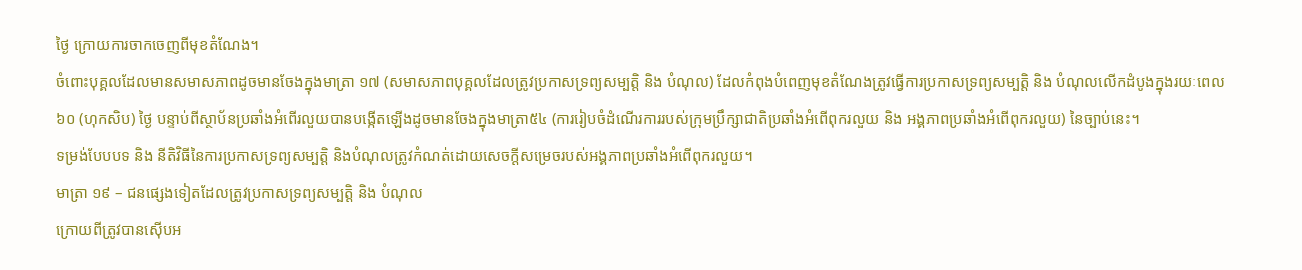ថ្ងៃ ក្រោយការចាកចេញពីមុខតំណែង។
ចំពោះបុគ្គលដែលមានសមាសភាពដូចមានចែងក្នុងមាត្រា ១៧ (សមាសភាពបុគ្គលដែលត្រូវប្រកាសទ្រព្យសម្បត្តិ និង បំណុល) ដែលកំពុងបំពេញមុខតំណែងត្រូវធ្វើការប្រកាសទ្រព្យសម្បត្តិ និង បំណុលលើកដំបូងក្នុងរយៈពេល ៦០ (ហុកសិប) ថ្ងៃ បន្ទាប់ពីស្ថាប័នប្រឆាំងអំពើរលួយបានបង្កើតឡើងដូចមានចែងក្នុងមាត្រា៥៤ (ការរៀបចំដំណើរការរបស់ក្រុមប្រឹក្សាជាតិប្រឆាំងអំពើពុករលួយ និង អង្គភាពប្រឆាំងអំពើពុករលួយ) នៃច្បាប់នេះ។
ទម្រង់បែបបទ និង នីតិវិធីនៃការប្រកាសទ្រព្យសម្បត្តិ និងបំណុលត្រូវកំណត់ដោយសេចក្ដីសម្រេចរបស់អង្គភាពប្រឆាំងអំពើពុករលួយ។
មាត្រា ១៩ – ជនផ្សេងទៀតដែលត្រូវប្រកាសទ្រព្យសម្បត្តិ និង បំណុល
ក្រោយពីត្រូវបានស៊ើបអ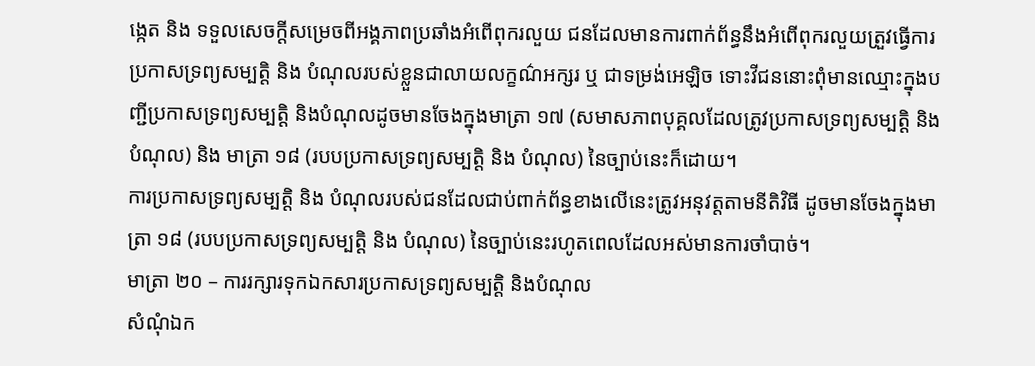ង្កេត និង ទទួលសេចក្ដីសម្រេចពីអង្គភាពប្រឆាំងអំពើពុករលួយ ជនដែលមានការពាក់ព័ន្ធនឹងអំពើពុករលួយត្រួវធ្វើការប្រកាសទ្រព្យសម្បត្តិ និង បំណុលរបស់ខ្លួនជាលាយលក្ខណ៌អក្សរ ឬ ជាទម្រង់អេឡិច ទោះវីជននោះពុំមានឈ្មោះក្នុងបញ្ជីប្រកាសទ្រព្យសម្បត្តិ និងបំណុលដូចមានចែងក្នុងមាត្រា ១៧ (សមាសភាពបុគ្គលដែលត្រូវប្រកាសទ្រព្យសម្បត្តិ និង បំណុល) និង មាត្រា ១៨ (របបប្រកាសទ្រព្យសម្បត្តិ និង បំណុល) នៃច្បាប់នេះក៏ដោយ។
ការប្រកាសទ្រព្យសម្បត្តិ និង បំណុលរបស់ជនដែលជាប់ពាក់ព័ន្ធខាងលើនេះត្រូវអនុវត្តតាមនីតិវិធី ដូចមានចែងក្នុងមាត្រា ១៨ (របបប្រកាសទ្រព្យសម្បត្តិ និង បំណុល) នៃច្បាប់នេះរហូតពេលដែលអស់មានការចាំបាច់។
មាត្រា ២០ – ការរក្សារទុកឯកសារប្រកាសទ្រព្យសម្បត្តិ និងបំណុល
សំណុំឯក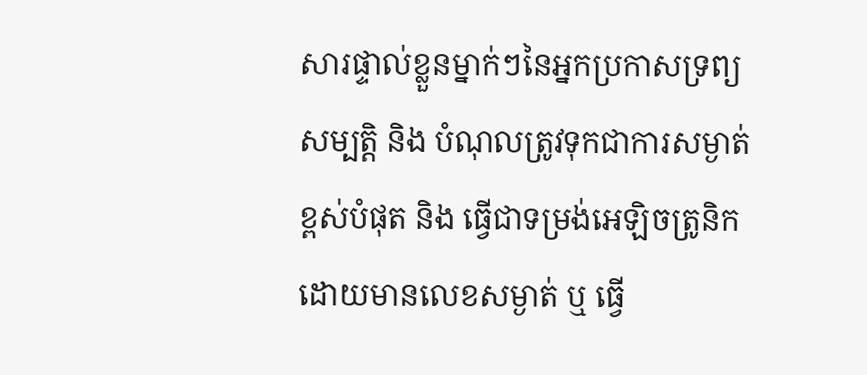សារផ្ទាល់ខ្លួនម្នាក់ៗនៃអ្នកប្រកាសទ្រព្យសម្បត្តិ និង បំណុលត្រូវទុកជាការសម្ងាត់ខ្ពស់បំផុត និង ធ្វើជាទម្រង់អេឡិចត្រូនិកដោយមានលេខសម្ងាត់ ឬ ធ្វើ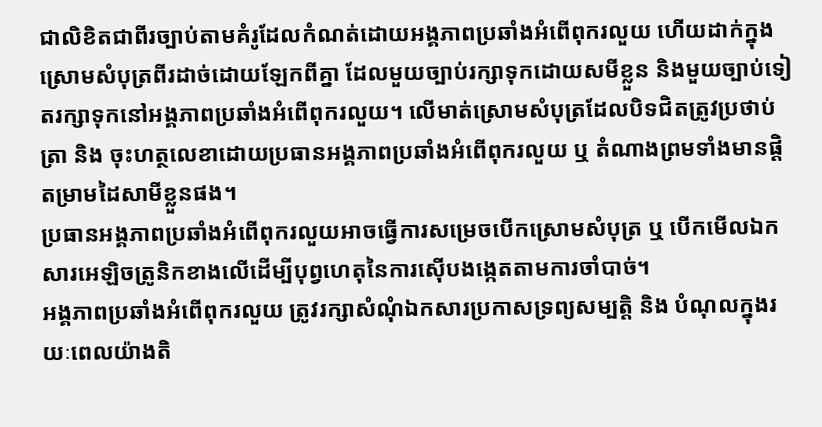ជាលិខិតជាពីរច្បាប់តាមគំរូដែលកំណត់ដោយអង្គភាពប្រឆាំងអំពើពុករលួយ ហើយដាក់ក្នុងស្រោមសំបុត្រពីរដាច់ដោយឡែកពីគ្នា ដែលមួយច្បាប់រក្សាទុកដោយសមីខ្លួន និងមួយច្បាប់ទៀតរក្សាទុកនៅអង្គភាពប្រឆាំងអំពើពុករលួយ។ លើមាត់ស្រោមសំបុត្រដែលបិទជិតត្រូវប្រថាប់ត្រា និង ចុះហត្ថលេខាដោយប្រធានអង្គភាពប្រឆាំងអំពើពុករលួយ ឬ តំណាងព្រមទាំងមានផ្ដិតម្រាមដៃសាមីខ្លួនផង។
ប្រធានអង្គភាពប្រឆាំងអំពើពុករលួយអាចធ្វើការសម្រេចបើកស្រោមសំបុត្រ ឬ បើកមើលឯកសារអេឡិចត្រូនិកខាងលើដើម្បីបុព្វហេតុនៃការស៊ើបងង្កេតតាមការចាំបាច់។
អង្គភាពប្រឆាំងអំពើពុករលួយ ត្រូវរក្សាសំណុំឯកសារប្រកាសទ្រព្យសម្បត្តិ និង បំណុលក្នុងរយៈពេលយ៉ាងតិ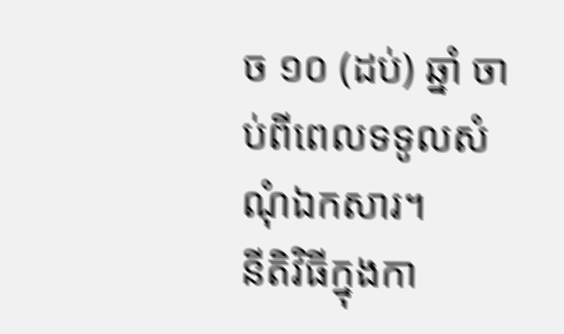ច ១០ (ដប់) ឆ្នាំ ចាប់ពីពេលទទូលសំណុំឯកសារ។
នីតិវិធីក្នុងកា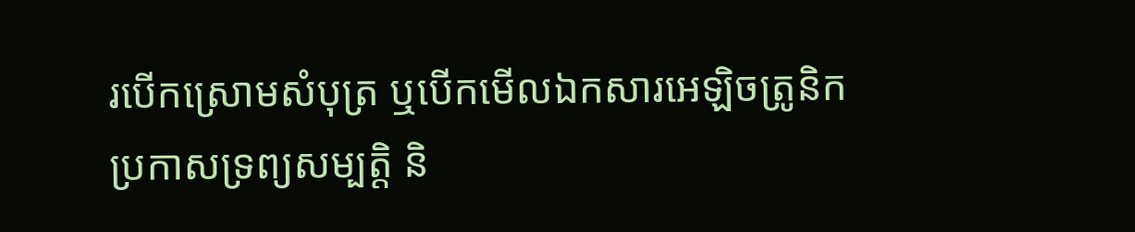របើកស្រោមសំបុត្រ ឬបើកមើលឯកសារអេឡិចត្រូនិកប្រកាសទ្រព្យសម្បត្តិ និ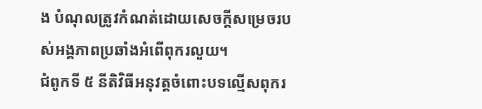ង បំណុលត្រូវកំណត់ដោយសេចក្ដីសម្រេចរបស់អង្គភាពប្រឆាំងអំពើពុករលួយ។
ជំពូកទី ៥ នីតិវិធីអនុវត្តចំពោះបទល្មើសពុករ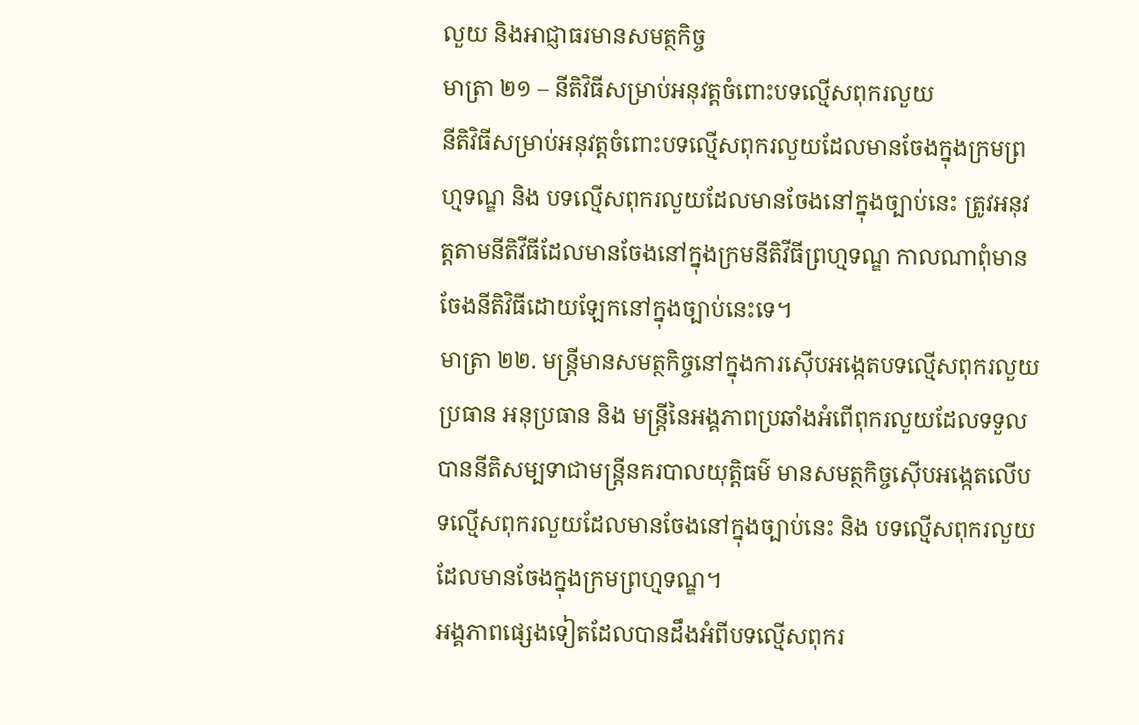លួយ និងអាជ្ញាធរមានសមត្ថកិច្ច
មាត្រា ២១ – នីតិវិធីសម្រាប់អនុវត្តចំពោះបទល្មើសពុករលួយ
នីតិវិធីសម្រាប់អនុវត្តចំពោះបទល្មើសពុករលួយដែលមានចែងក្នុងក្រមព្រហ្មទណ្ឌ និង បទល្មើសពុករលួយដែលមានចែងនៅក្នុងច្បាប់នេះ ត្រូវអនុវត្តតាមនីតិវីធីដែលមានចែងនៅក្នុងក្រមនីតិវីធីព្រហ្មទណ្ឌ កាលណាពុំមានចែងនីតិវិធីដោយឡែកនៅក្នុងច្បាប់នេះទេ។
មាត្រា ២២. មន្រ្តីមានសមត្ថកិច្ចនៅក្នុងការស៊ើបអង្កេតបទល្មើសពុករលួយ
ប្រធាន អនុប្រធាន និង មន្រ្តីនៃអង្គភាពប្រឆាំងអំពើពុករលួយដែលទទួលបាននីតិសម្បទាជាមន្រ្តីនគរបាលយុត្តិធម៌ មានសមត្ថកិច្ចស៊ើបអង្កេតលើបទល្មើសពុករលួយដែលមានចែងនៅក្នុងច្បាប់នេះ និង បទល្មើសពុករលួយដែលមានចែងក្នុងក្រមព្រហ្មទណ្ឌ។
អង្គភាពផ្សេងទៀតដែលបានដឹងអំពីបទល្មើសពុករ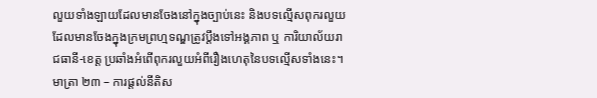លួយទាំងឡាយដែលមានចែងនៅក្នុងច្បាប់នេះ និងបទល្មើសពុករលួយដែលមានចែងក្នុងក្រមព្រហ្មទណ្ឌត្រូវប្ដឹងទៅអង្គភាព ឬ ការិយាល័យរាជធានី-ខេត្ត ប្រឆាំងអំពើពុករលួយអំពីរឿងហេតុនៃបទល្មើសទាំងនេះ។
មាត្រា ២៣ – ការផ្តល់នីតិស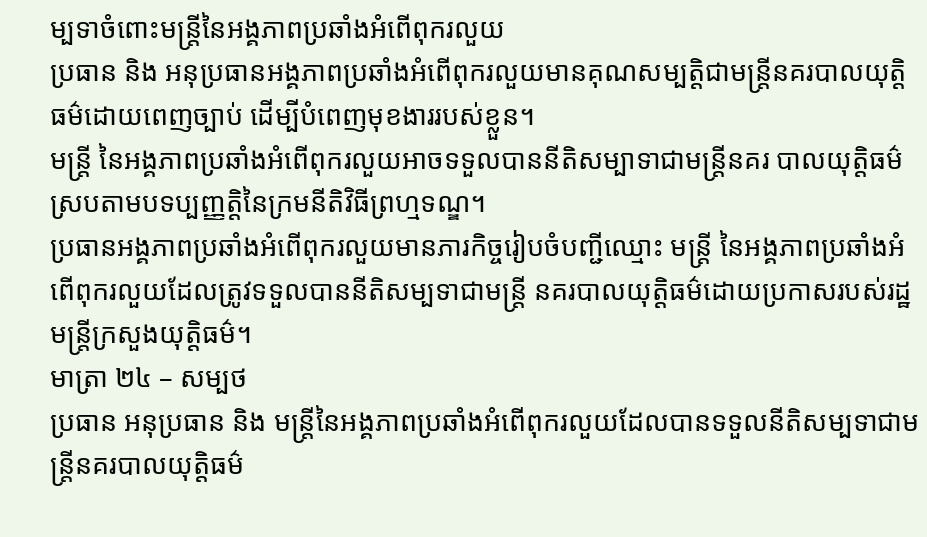ម្បទាចំពោះមន្រ្តីនៃអង្គភាពប្រឆាំងអំពើពុករលួយ
ប្រធាន និង អនុប្រធានអង្គភាពប្រឆាំងអំពើពុករលួយមានគុណសម្បត្តិជាមន្រ្តីនគរបាលយុត្តិធម៌ដោយពេញច្បាប់ ដើម្បីបំពេញមុខងាររបស់ខ្លួន។
មន្រ្តី នៃអង្គភាពប្រឆាំងអំពើពុករលួយអាចទទួលបាននីតិសម្បាទាជាមន្រ្តីនគរ បាលយុត្តិធម៌ស្របតាមបទប្បញ្ញត្តិនៃក្រមនីតិវិធីព្រហ្មទណ្ឌ។
ប្រធានអង្គភាពប្រឆាំងអំពើពុករលួយមានភារកិច្ចរៀបចំបញ្ជីឈ្មោះ មន្រ្តី នៃអង្គភាពប្រឆាំងអំពើពុករលួយដែលត្រូវទទួលបាននីតិសម្បទាជាមន្រ្តី នគរបាលយុត្តិធម៌ដោយប្រកាសរបស់រដ្ឋមន្រ្តីក្រសួងយុត្តិធម៌។
មាត្រា ២៤ – សម្បថ
ប្រធាន អនុប្រធាន និង មន្រ្តីនៃអង្គភាពប្រឆាំងអំពើពុករលួយដែលបានទទួលនីតិសម្បទាជាមន្រ្តីនគរបាលយុត្តិធម៌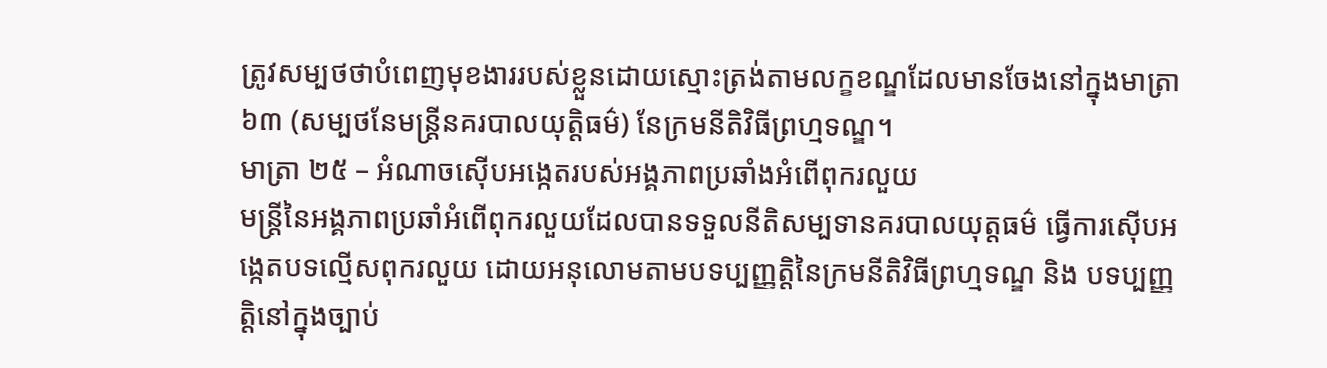ត្រូវសម្បថថាបំពេញមុខងាររបស់ខ្លួនដោយស្មោះត្រង់តាមលក្ខខណ្ឌដែលមានចែងនៅក្នុងមាត្រា ៦៣ (សម្បថនែមន្រ្តីនគរបាលយុត្តិធម៌) នែក្រមនីតិវិធីព្រហ្មទណ្ឌ។
មាត្រា ២៥ – អំណាចស៊ើបអង្កេតរបស់អង្គភាពប្រឆាំងអំពើពុករលួយ
មន្រ្តីនៃអង្គភាពប្រឆាំអំពើពុករលួយដែលបានទទួលនីតិសម្បទានគរបាលយុត្តធម៌ ធ្វើការស៊ើបអង្កេតបទល្មើសពុករលួយ ដោយអនុលោមតាមបទប្បញ្ញត្តិនៃក្រមនីតិវិធីព្រហ្មទណ្ឌ និង បទប្បញ្ញត្តិនៅក្នុងច្បាប់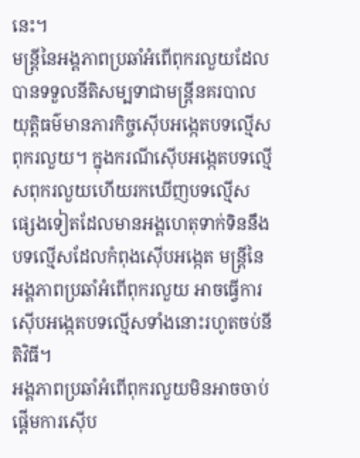នេះ។
មន្ត្រីនៃអង្គភាពប្រឆាំអំពើពុករលួយដែលបានទទួលនីតិសម្បទាជាមន្រ្តីនគរបាលយុត្តិធម៌មានភារកិច្ចស៊ើបអង្កេតបទល្មើសពុករលួយ។ ក្នុងករណីស៊ើបអង្កេតបទល្មើសពុករលួយហើយរកឃើញបទល្មើសផ្សេងទៀតដែលមានអង្គហេតុទាក់ទិននឹងបទល្មើសដែលកំពុងស៊ើបអង្កេត មន្រ្តីនៃអង្គភាពប្រឆាំអំពើពុករលួយ អាចធ្វើការស៊ើបអង្កេតបទល្មើសទាំងនោះរហូតចប់នីតិវិធី។
អង្គភាពប្រឆាំអំពើពុករលួយមិនអាចចាប់ផ្តើមការស៊ើប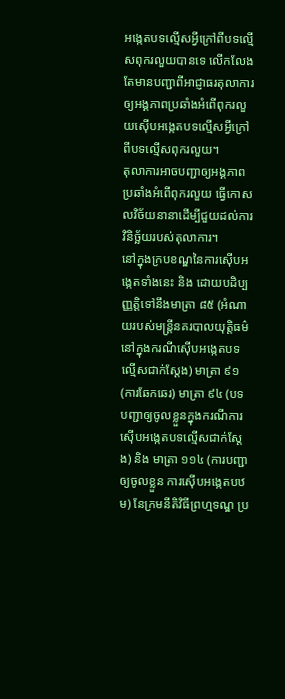អង្កេតបទល្មើសអ្វីក្រៅពីបទល្មើសពុករលួយបានទេ លើកលែងតែមានបញ្ជាពីអាជ្ញាធរតុលាការឲ្យអង្គភាពប្រឆាំងអំពើពុករលួយស៊ើបអង្កេតបទល្មើសអ្វីក្រៅពីបទល្មើសពុករលួយ។
តុលាការអាចបញ្ជាឲ្យអង្គភាពប្រឆាំងអំពើពុករលួយ ធ្វើកោសលវិច័យនានាដើម្បីជួយដល់ការវិនិច្ឆ័យរបស់តុលាការ។
នៅក្នុងក្របខណ្ឌនៃការស៊ើបអង្កេតទាំងនេះ និង ដោយបដិប្បញ្ញត្តិទៅនឹងមាត្រា ៨៥ (អំណាយរបស់មន្រ្តីនគរបាលយុត្តិធម៌នៅក្នុងករណីស៊ើបអង្កេតបទល្មើសជាក់ស្ដែង) មាត្រា ៩១ (ការឆែកឆេរ) មាត្រា ៩៤ (បទបញ្ជាឲ្យចូលខ្លួនក្នុងករណីការស៊ើបអង្កេតបទល្មើសជាក់ស្ដែង) និង មាត្រា ១១៤ (ការបញ្ជាឲ្យចូលខ្លួន ការស៊ើបអង្កេតបឋម) នែក្រមនីតិវិធីព្រហ្មទណ្ឌ ប្រ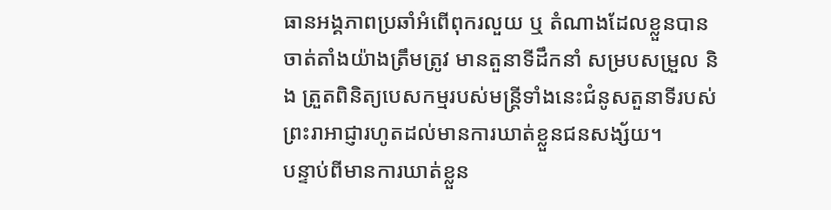ធានអង្គភាពប្រឆាំអំពើពុករលួយ ឬ តំណាងដែលខ្លួនបានចាត់តាំងយ៉ាងត្រឹមត្រូវ មានតួនាទីដឹកនាំ សម្របសម្រួល និង ត្រួតពិនិត្យបេសកម្មរបស់មន្រ្តីទាំងនេះជំនូសតួនាទីរបស់ព្រះរាអាជ្ញារហូតដល់មានការឃាត់ខ្លួនជនសង្ស័យ។
បន្ទាប់ពីមានការឃាត់ខ្លួន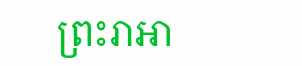ព្រះរាអា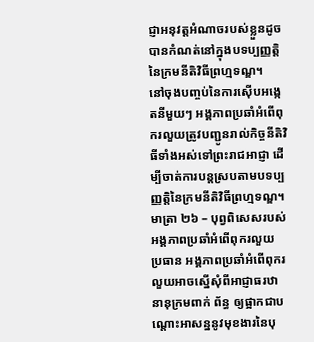ជ្ញាអនុវត្តអំណាចរបស់ខ្លួនដូចបានកំណត់នៅក្នុងបទប្បញ្ញត្តិនៃក្រមនីតិវិធីព្រហ្មទណ្ឌ។
នៅចុងបញ្ចប់នៃការស៊ើបអង្កេតនីមួយៗ អង្គភាពប្រឆាំអំពើពុករលួយត្រូវបញ្ជូនរាល់កិច្ចនីតិវិធីទាំងអស់ទៅព្រះរាជអាជ្ញា ដើម្បីចាត់ការបន្តស្របតាមបទប្បញ្ញត្តិនៃក្រមនីតិវិធីព្រហ្មទណ្ឌ។
មាត្រា ២៦ – បុព្វពិសេសរបស់អង្គភាពប្រឆាំអំពើពុករលួយ
ប្រធាន អង្គភាពប្រឆាំអំពើពុករលួយអាចស្នើសុំពីអាជ្ញាធរឋានានុក្រមពាក់ ព័ន្ធ ឲ្យផ្អាកជាបណ្ដោះអាសន្ននូវមុខងារនៃបុ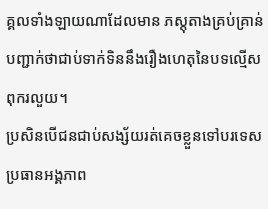គ្គលទាំងឡាយណាដែលមាន ភស្ដុតាងគ្រប់គ្រាន់បញ្ជាក់ថាជាប់ទាក់ទិននឹងរឿងហេតុនៃបទល្មើស ពុករលួយ។
ប្រសិនបើជនជាប់សង្ស័យរត់គេចខ្លួនទៅបរទេស ប្រធានអង្គភាព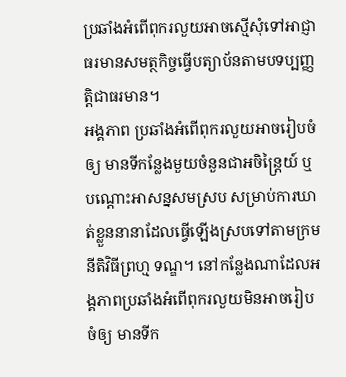ប្រឆាំងអំពើពុករលួយអាចស្មើសុំទៅអាជ្ញាធរមានសមត្ថកិច្ចធ្វើបត្យាប័នតាមបទប្បញ្ញត្តិជាធរមាន។
អង្គភាព ប្រឆាំងអំពើពុករលួយអាចរៀបចំឲ្យ មានទីកន្លែងមួយចំនួនជាអចិន្រ្តៃយ៍ ឬ បណ្ដោះអាសន្នសមស្រប សម្រាប់ការឃាត់ខ្លួននានាដែលធ្វើឡើងស្របទៅតាមក្រមនីតិវិធីព្រហ្ម ទណ្ឌ។ នៅកន្លែងណាដែលអង្គភាពប្រឆាំងអំពើពុករលួយមិនអាចរៀបចំឲ្យ មានទីក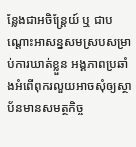ន្លែងជាអចិន្ត្រែយ៍ ឬ ជាបណ្ដោះអាសន្នសមស្របសម្រាប់ការឃាត់ខ្លួន អង្គភាពប្រឆាំងអំពើពុករលួយអាចសុំឲ្យស្ថាប័នមានសមត្ថកិច្ច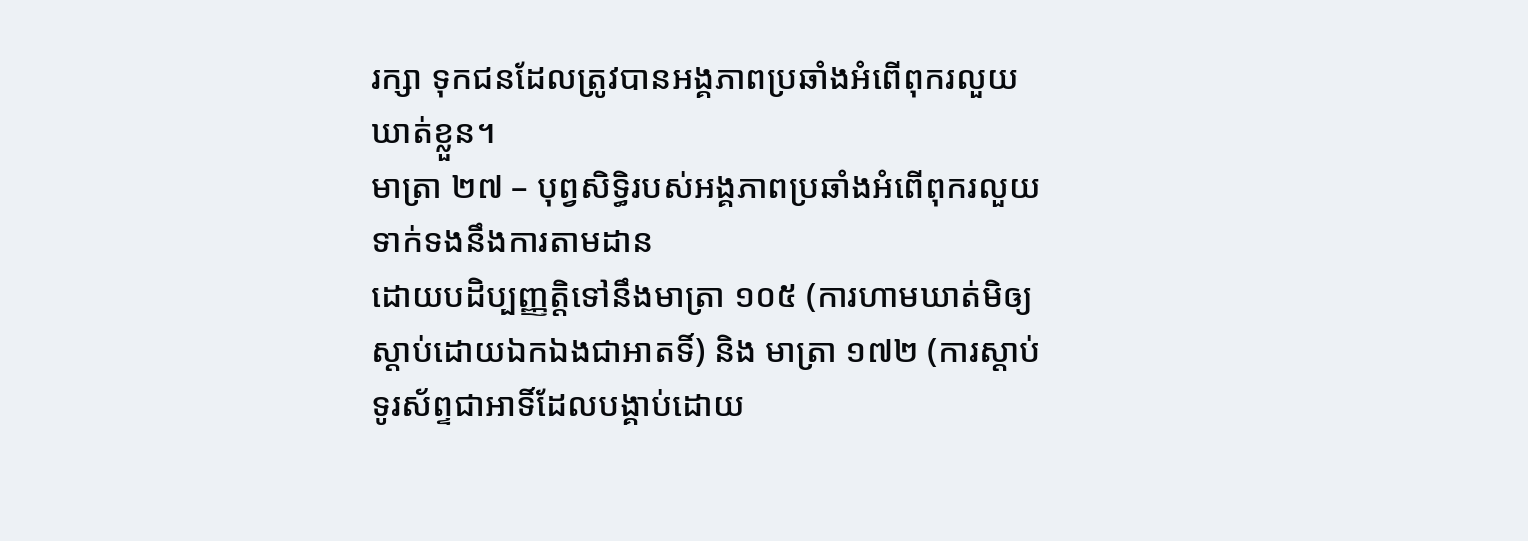រក្សា ទុកជនដែលត្រូវបានអង្គភាពប្រឆាំងអំពើពុករលួយឃាត់ខ្លួន។
មាត្រា ២៧ – បុព្វសិទ្ធិរបស់អង្គភាពប្រឆាំងអំពើពុករលួយទាក់ទងនឹងការតាមដាន
ដោយបដិប្បញ្ញត្តិទៅនឹងមាត្រា ១០៥ (ការហាមឃាត់មិឲ្យ ស្ដាប់ដោយឯកឯងជាអាតទិ៍) និង មាត្រា ១៧២ (ការស្ដាប់ទូរស័ព្ទជាអាទិ៍ដែលបង្គាប់ដោយ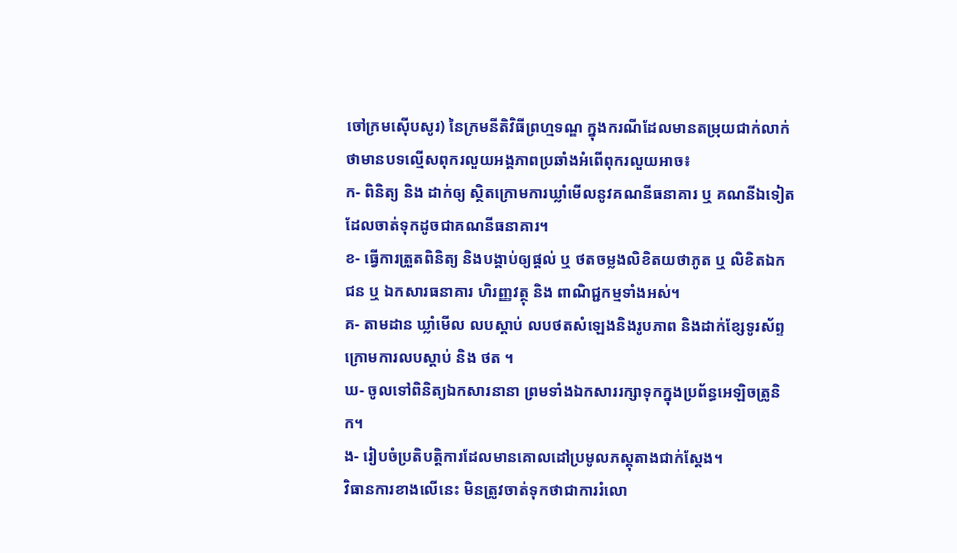ចៅក្រមស៊ើបសូរ) នៃក្រមនីតិវិធីព្រហ្មទណ្ឌ ក្នុងករណីដែលមានតម្រុយជាក់លាក់ថាមានបទល្មើសពុករលួយអង្គភាពប្រឆាំងអំពើពុករលួយអាច៖
ក- ពិនិត្យ និង ដាក់ឲ្យ ស្ថិតក្រោមការឃ្លាំមើលនូវគណនីធនាគារ ឬ គណនីឯទៀតដែលចាត់ទុកដូចជាគណនីធនាគារ។
ខ- ធ្វើការត្រួតពិនិត្យ និងបង្គាប់ឲ្យផ្ដល់ ឬ ថតចម្លងលិខិតយថាភូត ឬ លិខិតឯកជន ឬ ឯកសារធនាគារ ហិរញ្ញវត្ថុ និង ពាណិជ្ជកម្មទាំងអស់។
គ- តាមដាន ឃ្លាំមើល លបស្ដាប់ លបថតសំឡេងនិងរូបភាព និងដាក់ខ្សែទូរស័ព្ទក្រោមការលបស្ដាប់ និង ថត ។
ឃ- ចូលទៅពិនិត្យឯកសារនានា ព្រមទាំងឯកសាររក្សាទុកក្នុងប្រព័ន្ធអេឡិចត្រូនិក។
ង- រៀបចំប្រតិបត្តិការដែលមានគោលដៅប្រមូលភស្ដុតាងជាក់ស្ដែង។
វិធានការខាងលើនេះ មិនត្រូវចាត់ទុកថាជាការរំលោ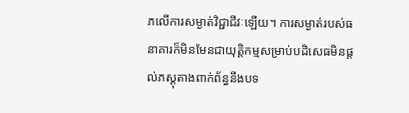ភលើការសម្ងាត់វិជ្ជាជីវៈឡើយ។ ការសម្ងាត់របស់ធនាគារក៏មិនមែនជាយុត្តិកម្មសម្រាប់បដិសេធមិនផ្តល់ភស្ដុតាងពាក់ព័ន្ធនឹងបទ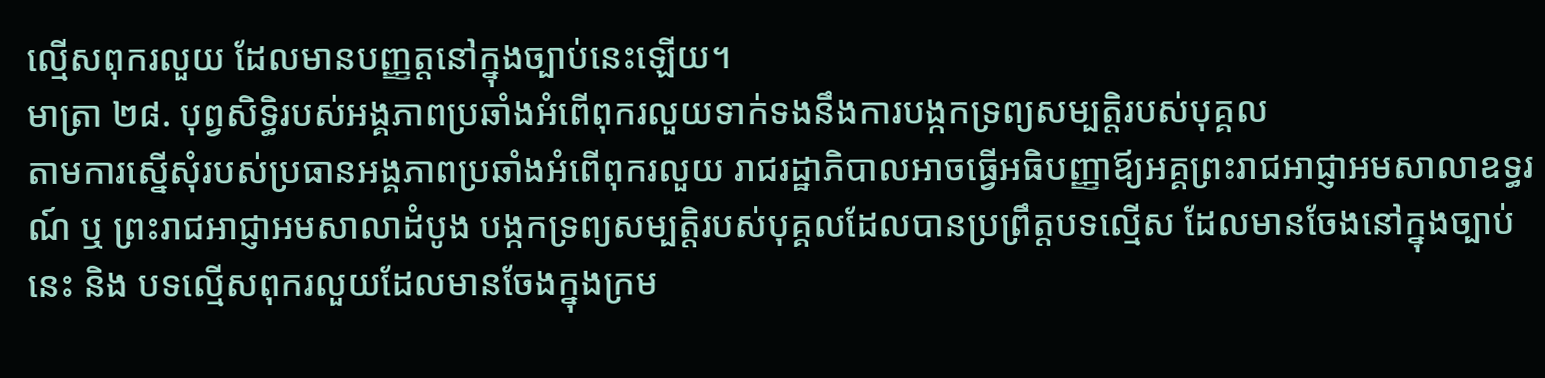ល្មើសពុករលួយ ដែលមានបញ្ញត្តនៅក្នុងច្បាប់នេះឡើយ។
មាត្រា ២៨. បុព្វសិទ្ធិរបស់អង្គភាពប្រឆាំងអំពើពុករលួយទាក់ទងនឹងការបង្កកទ្រព្យសម្បត្តិរបស់បុគ្គល
តាមការស្នើសុំរបស់ប្រធានអង្គភាពប្រឆាំងអំពើពុករលួយ រាជរដ្ឋាភិបាលអាចធ្វើអធិបញ្ញាឪ្យអគ្គព្រះរាជអាជ្ញាអមសាលាឧទ្ធរណ៍ ឬ ព្រះរាជអាជ្ញាអមសាលាដំបូង បង្កកទ្រព្យសម្បត្តិរបស់បុគ្គលដែលបានប្រព្រឹត្តបទល្មើស ដែលមានចែងនៅក្នុងច្បាប់នេះ និង បទល្មើសពុករលួយដែលមានចែងក្នុងក្រម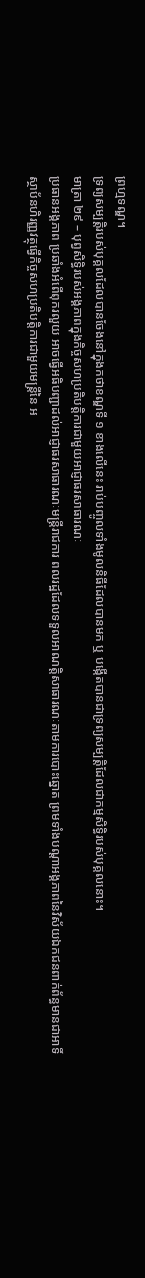ព្រហ្មទណ្ឌ។
ទ្រព្យសម្បត្តិរបស់បុគ្គលដែលបានចែងនៅក្នុងកថាខណ្ឌទី ១ ខាងលើនេះ រាប់បញ្ចូលទាំងមូលនិធីដែលបានមក ឬ បង្កើតបានជាទ្រព្យសម្បត្តិដែលជាកម្មសិទ្ធិរបស់បុគ្គលនោះ។
មាត្រា ២៩ – បុព្វសិទ្ធិរបស់អង្គភាពក្នុងកិច្ចសហប្រតិបត្តិការជាមួយអាជ្ញាធរសាធារណៈ
ប្រធានអង្គភាព ប្រឆាំងអំពើពុករលួយ អាចធ្វើអធិបញ្ជាដល់អាជ្ញាធរសាធារណៈមន្រ្តីរាជការ ពលរដ្ឋដែលទទួលអាណត្តិសាធារណៈតាមការបោះឆ្នោត ព្រមទាំងបណ្ដាអង្គភាពនៃវិស័យឯកជនពាក់ព័ន្ធមានជាអាទិ៍ ស្ថាប័នហិរញ្ញវត្ថុធ្វើកិច្ចសហប្រតិបត្តិការជាមួយមន្រ្តីនៃ អ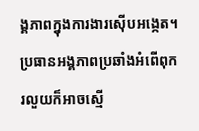ង្គភាពក្នុងការងារស៊ើបអង្កេត។
ប្រធានអង្គភាពប្រឆាំងអំពើពុករលួយក៏អាចស្មើ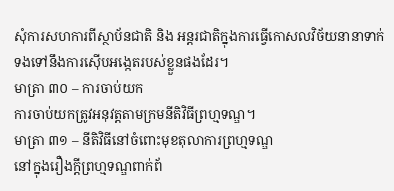សុំការសហការពីស្ថាប័នជាតិ និង អន្តរជាតិក្នុងការធ្វើកោសលវិច័យនានាទាក់ទងទៅនឹងការស៊ើបអង្កេតរបស់ខ្លួនផងដែរ។
មាត្រា ៣០ – ការចាប់យក
ការចាប់យកត្រូវអនុវត្តតាមក្រមនីតិវិធីព្រហ្មទណ្ឌ។
មាត្រា ៣១ – នីតិវិធីនៅចំពោះមុខតុលាការព្រហ្មទណ្ឌ
នៅក្នុងរឿងក្តីព្រហ្មទណ្ឌពាក់ព័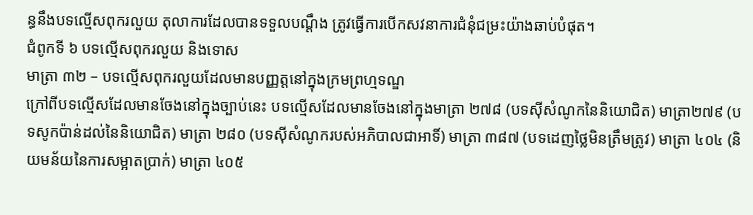ន្ធនឹងបទល្មើសពុករលួយ តុលាការដែលបានទទួលបណ្ដឹង ត្រូវធ្វើការបើកសវនាការជំនុំជម្រះយ៉ាងឆាប់បំផុត។
ជំពូកទី ៦ បទល្មើសពុករលួយ និងទោស
មាត្រា ៣២ – បទល្មើសពុករលួយដែលមានបញ្ញត្តនៅក្នុងក្រមព្រហ្មទណ្ឌ
ក្រៅពីបទល្មើសដែលមានចែងនៅក្នុងច្បាប់នេះ បទល្មើសដែលមានចែងនៅក្នុងមាត្រា ២៧៨ (បទស៊ីសំណូកនៃនិយោជិត) មាត្រា២៧៩ (បទសូកប៉ាន់ដល់នៃនិយោជិត) មាត្រា ២៨០ (បទស៊ីសំណូករបស់អភិបាលជាអាទិ៍) មាត្រា ៣៨៧ (បទដេញថ្លៃមិនត្រឹមត្រូវ) មាត្រា ៤០៤ (និយមន័យនៃការសម្អាតប្រាក់) មាត្រា ៤០៥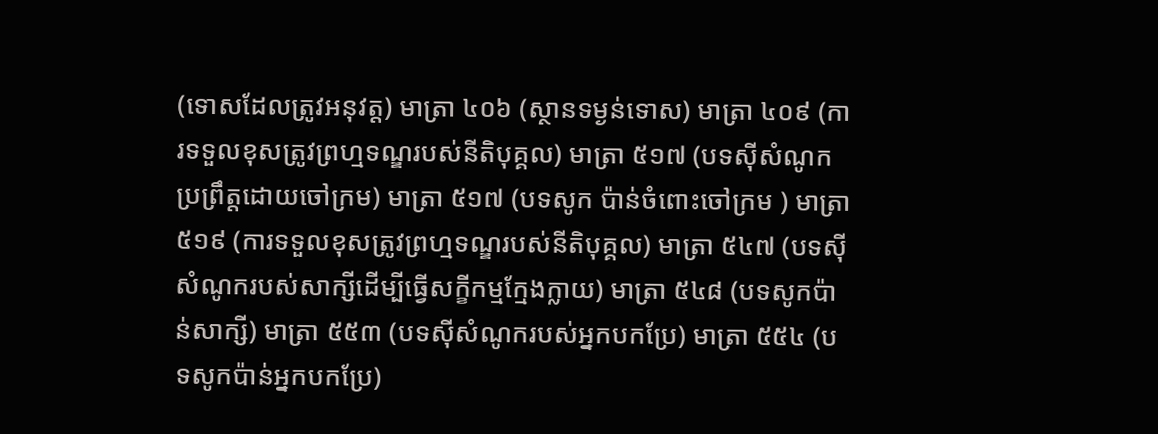(ទោសដែលត្រូវអនុវត្ត) មាត្រា ៤០៦ (ស្ថានទម្ងន់ទោស) មាត្រា ៤០៩ (ការទទួលខុសត្រូវព្រហ្មទណ្ឌរបស់នីតិបុគ្គល) មាត្រា ៥១៧ (បទស៊ីសំណូកប្រព្រឹត្តដោយចៅក្រម) មាត្រា ៥១៧ (បទសូក ប៉ាន់ចំពោះចៅក្រម ) មាត្រា ៥១៩ (ការទទួលខុសត្រូវព្រហ្មទណ្ឌរបស់នីតិបុគ្គល) មាត្រា ៥៤៧ (បទស៊ីសំណូករបស់សាក្សីដើម្បីធ្វើសក្ខីកម្មក្មែងក្លាយ) មាត្រា ៥៤៨ (បទសូកប៉ាន់សាក្សី) មាត្រា ៥៥៣ (បទស៊ីសំណូករបស់អ្នកបកប្រែ) មាត្រា ៥៥៤ (បទសូកប៉ាន់អ្នកបកប្រែ)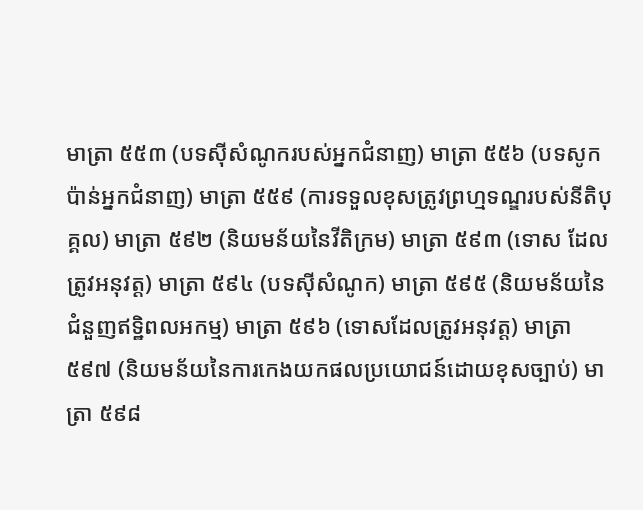មាត្រា ៥៥៣ (បទស៊ីសំណូករបស់អ្នកជំនាញ) មាត្រា ៥៥៦ (បទសូកប៉ាន់អ្នកជំនាញ) មាត្រា ៥៥៩ (ការទទួលខុសត្រូវព្រហ្មទណ្ឌរបស់នីតិបុគ្គល) មាត្រា ៥៩២ (និយមន័យនៃវីតិក្រម) មាត្រា ៥៩៣ (ទោស ដែលត្រូវអនុវត្ត) មាត្រា ៥៩៤ (បទស៊ីសំណូក) មាត្រា ៥៩៥ (និយមន័យនៃជំនួញឥទ្ឋិពលអកម្ម) មាត្រា ៥៩៦ (ទោសដែលត្រូវអនុវត្ត) មាត្រា ៥៩៧ (និយមន័យនៃការកេងយកផលប្រយោជន៍ដោយខុសច្បាប់) មាត្រា ៥៩៨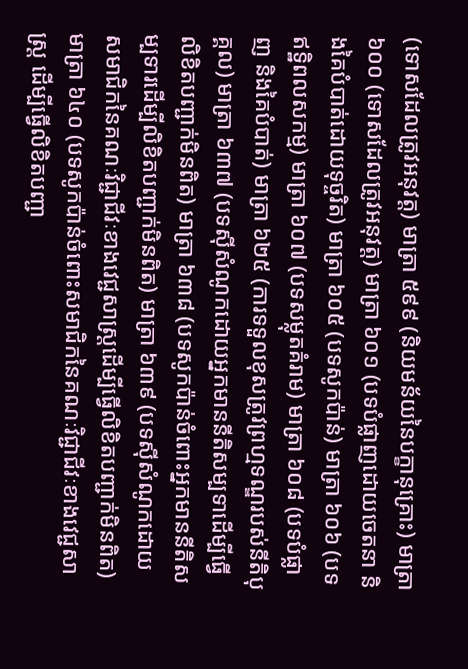(ទោសដែលត្រូវអនុវត្ត) មាត្រា ៥៩៩ (និយមន័យនៃបក្ខានុគ្រោះ) មាត្រា ៦០០ (ទោសដែលត្រូវអនុវត្ត) មាត្រា ៦០១ (បទបំផ្លាញដោយចេតនា និងគៃបំបាត់ដោយទុច្ចរិត) មាត្រា ៦០៥ (បទសូកប៉ាន់) មាត្រា ៦០៦ (បទឥទ្ឋិពលសកម្ម) មាត្រា ៦០៧ (បទសម្លុតគំរាម) មាត្រា ៦០៨ (បទបំផ្លាញ និងគៃបំបាត់) មាត្រា ៦២៥ (ការទទួលខុសត្រូវព្រហ្មទណ្ឌរបស់នីតិបុគ្គល) មាត្រា ៦៣៧ (បទស៊ីសំណូកដោយអ្នកមាននីតិសម្បទាដើម្បីធ្វើលិខិតបញ្ជាក់មិនពិត) មាត្រា ៦៣៨ (បទសូកប៉ាន់ចំពោះអ្នកមាននីតិសម្បទារដើម្បីលិខិតបញ្ជាក់មិនពិត) មាត្រា ៦៣៩ (បទស៊ីសំណូកដោយសមាជិកនៃគណៈវិជ្ជាជីវៈខាងវេជ្ជសាស្រ្តដើម្បីធ្វើលិខិតបញ្ជាក់មិនពិត) មាត្រា ៦៤០ (បទសូកប៉ាន់ចំពោះសមាជិកនៃគណៈវិជ្ជាជីវៈខាងវេជ្ជសាស្រ្ត ដើម្បីធ្វើលិខិតបញ្ជា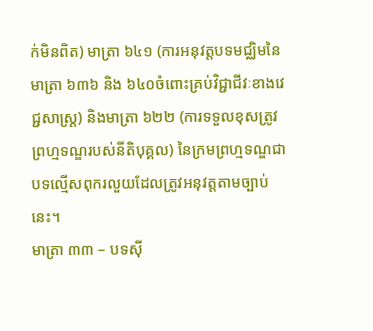ក់មិនពិត) មាត្រា ៦៤១ (ការអនុវត្តបទមជ្ឈិមនៃមាត្រា ៦៣៦ និង ៦៤០ចំពោះគ្រប់វិជ្ជាជីវៈខាងវេជ្ជសាស្រ្ត) និងមាត្រា ៦២២ (ការទទួលខុសត្រូវព្រហ្មទណ្ឌរបស់នីតិបុគ្គល) នៃក្រមព្រហ្មទណ្ឌជាបទល្មើសពុករលួយដែលត្រូវអនុវត្តតាមច្បាប់នេះ។
មាត្រា ៣៣ – បទស៊ី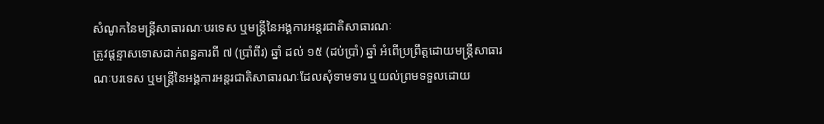សំណូកនៃមន្រ្តីសាធារណៈបរទេស ឬមន្រ្តីនៃអង្គការអន្តរជាតិសាធារណៈ
ត្រូវផ្តន្ទាសទោសដាក់ពន្ឋគារពី ៧ (ប្រាំពីរ) ឆ្នាំ ដល់ ១៥ (ដប់ប្រាំ) ឆ្នាំ អំពើប្រព្រឹត្តដោយមន្រ្តីសាធារណៈបរទេស ឬមន្រ្តីនៃអង្គការអន្តរជាតិសាធារណៈដែលសុំទាមទារ ឬយល់ព្រមទទួលដោយ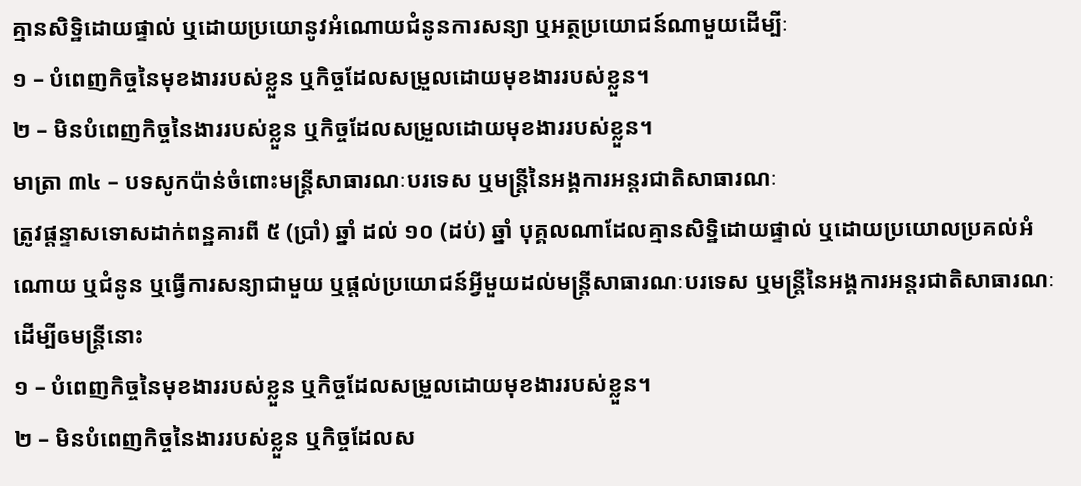គ្មានសិទ្ឋិដោយផ្ទាល់ ឬដោយប្រយោនូវអំណោយជំនូនការសន្យា ឬអត្ថប្រយោជន៍ណាមួយដើម្បីៈ
១ – បំពេញកិច្ចនៃមុខងាររបស់ខ្លួន ឬកិច្ចដែលសម្រួលដោយមុខងាររបស់ខ្លួន។
២ – មិនបំពេញកិច្ចនៃងាររបស់ខ្លួន ឬកិច្ចដែលសម្រួលដោយមុខងាររបស់ខ្លួន។
មាត្រា ៣៤ – បទសូកប៉ាន់ចំពោះមន្រ្តីសាធារណៈបរទេស ឬមន្រ្តីនៃអង្គការអន្តរជាតិសាធារណៈ
ត្រូវផ្តន្ទាសទោសដាក់ពន្ឋគារពី ៥ (ប្រាំ) ឆ្នាំ ដល់ ១០ (ដប់) ឆ្នាំ បុគ្គលណាដែលគ្មានសិទ្ឋិដោយផ្ទាល់ ឬដោយប្រយោលប្រគល់អំណោយ ឬជំនូន ឬធ្វើការសន្យាជាមួយ ឬផ្តល់ប្រយោជន៍អ្វីមួយដល់មន្រ្តីសាធារណៈបរទេស ឬមន្រ្តីនៃអង្គការអន្តរជាតិសាធារណៈដើម្បីឲមន្រ្តីនោះ
១ – បំពេញកិច្ចនៃមុខងាររបស់ខ្លួន ឬកិច្ចដែលសម្រួលដោយមុខងាររបស់ខ្លួន។
២ – មិនបំពេញកិច្ចនៃងាររបស់ខ្លួន ឬកិច្ចដែលស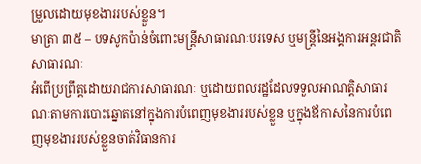ម្រួលដោយមុខងាររបស់ខ្លួន។
មាត្រា ៣៥ – បទសូកប៉ាន់ចំពោះមន្រ្តីសាធារណៈបរទេស ឬមន្រ្តីនៃអង្គការអន្តរជាតិសាធារណៈ
អំពើប្រព្រឹត្តដោយរាជការសាធារណៈ ឬដោយពលរដ្ឋដែលទទួលអាណត្តិសាធារណៈតាមការបោះឆ្នោតនៅក្នុងការបំពេញមុខងាររបស់ខ្លួន ឬក្នុងឪកាសនៃការបំពេញមុខងាររបស់ខ្លួនចាត់វិធានការ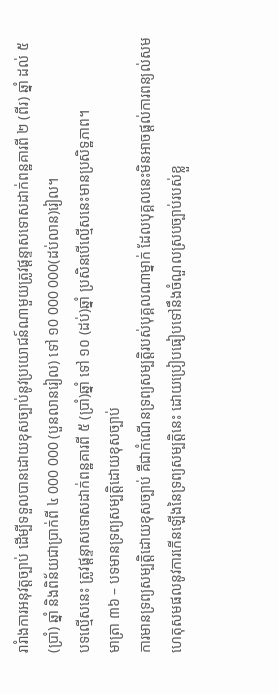រារំាងការអនុវត្តច្បាប់ ដើម្បីទទួលបានដោយខុសច្បាប់នូវប្រយោជន៍ណាមួយត្រូវផ្តន្ទាសទោសដាក់ពន្ឋគារពី ២ (ពីរ) ឆ្នាំ ដល់ ៥ (ប្រាំ) ឆ្នាំ និងពិន័យជាប្រាក់ពី ៤ 000 000 (បួនលានរៀល) ទៅ ១0 000 000(ដប់លាន)រៀល។
បទល្មើសនេះ ត្រូវផ្តន្ទាសទោសដាក់ពន្ឋគារពី ៥ (ប្រាំ)ឆ្នាំ ទៅ ១០ (ដប់)ឆ្នាំ ប្រសិនបើល្មើសនេះមានប្រសិទ្ឋភាព។
មាត្រា ៣៦ – បទមានទ្រព្យសម្បត្តិដោយខុសច្បាប់
ការមានទ្រព្យសម្បត្តិដោយខុសច្បាប់ គឺជាកំណើនទ្រព្យសម្បត្តិរបស់បុគ្គលណាម្នាក់ ដែលបុគ្គលនេះមិនអាចផ្តល់ការពន្យល់សមហេតុសមផលនូវការកើនឡើងនៃទ្រព្យសម្បត្តិនេះ ដោយប្រៀបធៀបទៅនឹងចំណួលស្របច្បាប់របស់ខ្លួ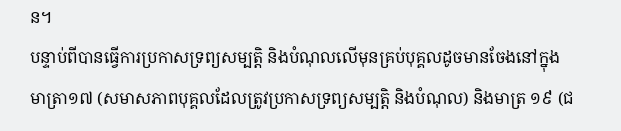ន។
បន្ទាប់ពីបានធ្វើការប្រកាសទ្រព្យសម្បត្តិ និងបំណុលលើមុនគ្រប់បុគ្គលដូចមានចែងនៅក្នុង
មាត្រា១៧ (សមាសភាពបុគ្គលដែលត្រូវប្រកាសទ្រព្យសម្បត្តិ និងបំណុល) និងមាត្រ ១៩ (ជ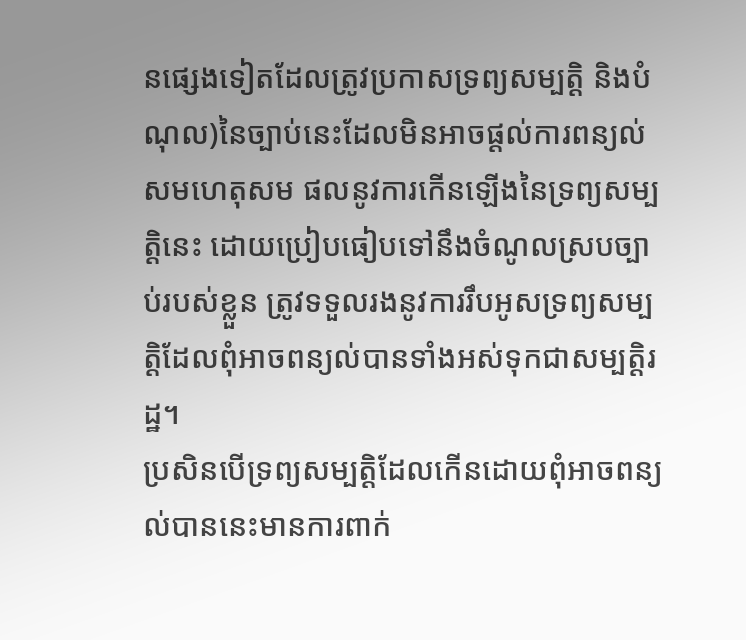នផ្សេងទៀតដែលត្រូវប្រកាសទ្រព្យសម្បត្តិ និងបំណុល)នៃច្បាប់នេះដែលមិនអាចផ្តល់ការពន្យល់សមហេតុសម ផលនូវការកើនឡើងនៃទ្រព្យសម្បត្តិនេះ ដោយប្រៀបធៀបទៅនឹងចំណូលស្របច្បាប់របស់ខ្លួន ត្រូវទទួលរងនូវការរឹបអូសទ្រព្យសម្បត្តិដែលពុំអាចពន្យល់បានទាំងអស់ទុកជាសម្បត្តិរដ្ឋ។
ប្រសិនបើទ្រព្យសម្បត្តិដែលកើនដោយពុំអាចពន្យល់បាននេះមានការពាក់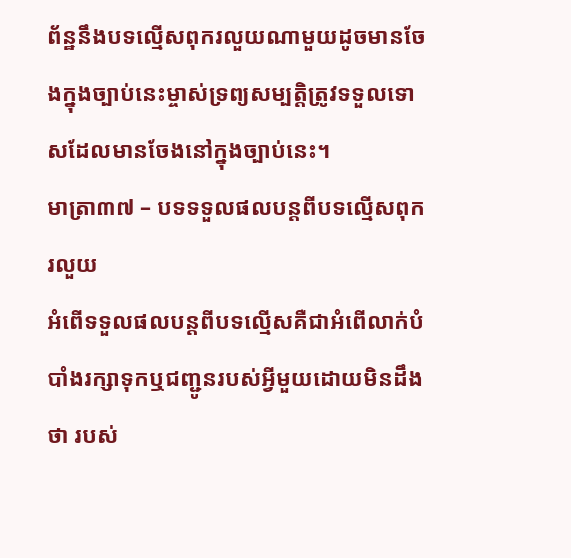ព័ន្ឋនឹងបទល្មើសពុករលួយណាមួយដូចមានចែងក្នុងច្បាប់នេះម្ចាស់ទ្រព្យសម្បតិ្តត្រូវទទួលទោសដែលមានចែងនៅក្នុងច្បាប់នេះ។
មាត្រា៣៧ – បទទទួលផលបន្តពីបទល្មើសពុករលួយ
អំពើទទួលផលបន្តពីបទល្មើសគឺជាអំពើលាក់បំបាំងរក្សាទុកឬជញ្ជូនរបស់អ្វីមួយដោយមិនដឹងថា របស់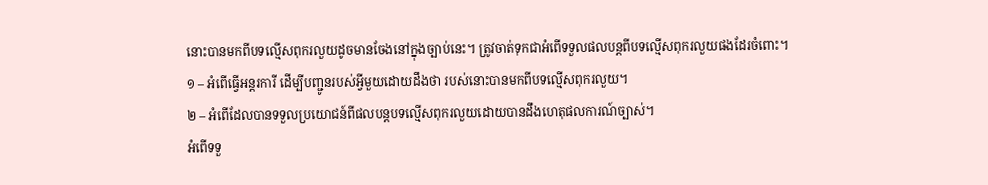នោះបានមកពីបទល្មើសពុករលួយដូចមានចែងនៅក្នុងច្បាប់នេះ។ ត្រូវចាត់ទុកជាអំពើទទួលផលបន្តពីបទល្មើសពុករលួយផងដែរចំពោះ។
១ – អំពើធ្វើអន្តរការី ដើម្បីបញ្ជូនរបស់អ្វីមួយដោយដឹងថា របស់នោះបានមកពីបទល្មើសពុករលួយ។
២ – អំពើដែលបានទទួលប្រយោជន៍ពីផលបន្តបទល្មើសពុករលួយដោយបានដឹងហេតុផលការណ៍ច្បាស់។
អំពើទទួ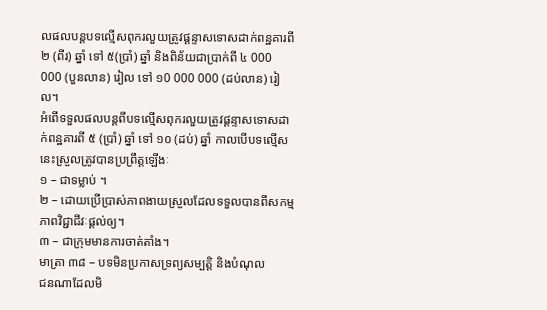លផលបន្តបទល្មើសពុករលួយត្រូវផ្តន្ទាសទោសដាក់ពន្ឋគារពី ២ (ពីរ) ឆ្នាំ ទៅ ៥(ប្រាំ) ឆ្នាំ និងពិន័យជាប្រាក់ពី ៤ 000 000 (បួនលាន) រៀល ទៅ ១0 000 000 (ដប់លាន) រៀល។
អំពើទទួលផលបន្តពីបទល្មើសពុករលួយត្រូវផ្តន្ទាសទោសដាក់ពន្ឋគារពី ៥ (ប្រាំ) ឆ្នាំ ទៅ ១០ (ដប់) ឆ្នាំ កាលបើបទល្មើសនេះស្រួលត្រូវបានប្រព្រឹត្តឡើងៈ
១ – ជាទម្លាប់ ។
២ – ដោយប្រើប្រាស់ភាពងាយស្រួលដែលទទួលបានពីសកម្មភាពវិជ្ជាជីវៈផ្តល់ឲ្យ។
៣ – ជាក្រុមមានការចាត់តាំង។
មាត្រា ៣៨ – បទមិនប្រកាសទ្រព្យសម្បត្តិ និងបំណុល
ជនណាដែលមិ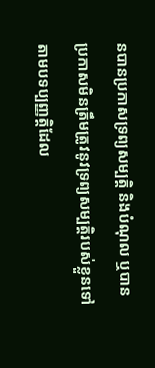នបានប្រកាសទ្រព្យសម្បត្តិ និងបំណុល ឬបានប្រកាសមិនត្រឹមត្រូវនូវទ្រព្យសម្បត្តិរបស់ខ្លួនទៅតាមបទប្បញ្ញត្តិដែល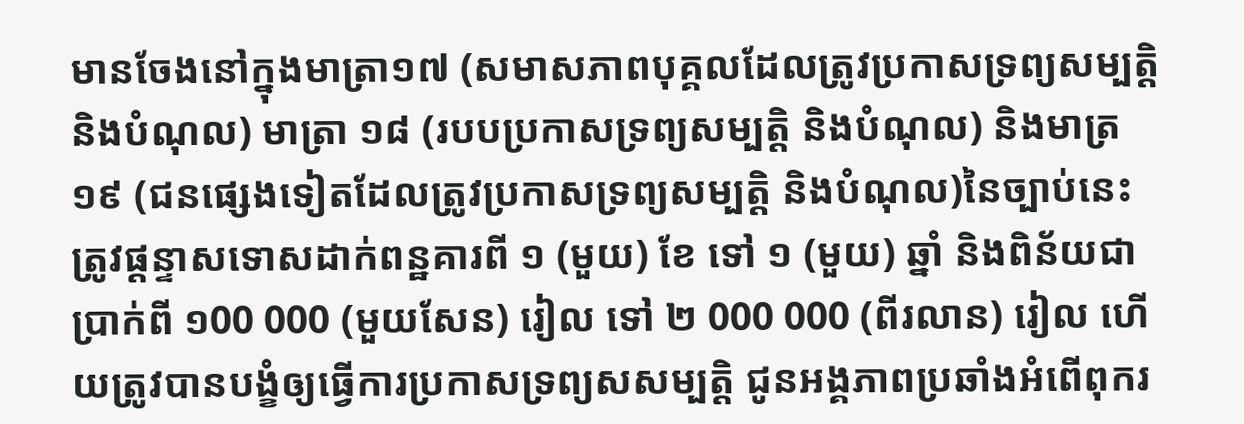មានចែងនៅក្នុងមាត្រា១៧ (សមាសភាពបុគ្គលដែលត្រូវប្រកាសទ្រព្យសម្បត្តិ និងបំណុល) មាត្រា ១៨ (របបប្រកាសទ្រព្យសម្បត្តិ និងបំណុល) និងមាត្រ ១៩ (ជនផ្សេងទៀតដែលត្រូវប្រកាសទ្រព្យសម្បត្តិ និងបំណុល)នៃច្បាប់នេះ ត្រូវផ្តន្ទាសទោសដាក់ពន្ឋគារពី ១ (មួយ) ខែ ទៅ ១ (មួយ) ឆ្នាំ និងពិន័យជាប្រាក់ពី ១00 000 (មួយសែន) រៀល ទៅ ២ 000 000 (ពីរលាន) រៀល ហើយត្រូវបានបង្ខំឲ្យធ្វើការប្រកាសទ្រព្យសសម្បត្តិ ជូនអង្គភាពប្រឆាំងអំពើពុករ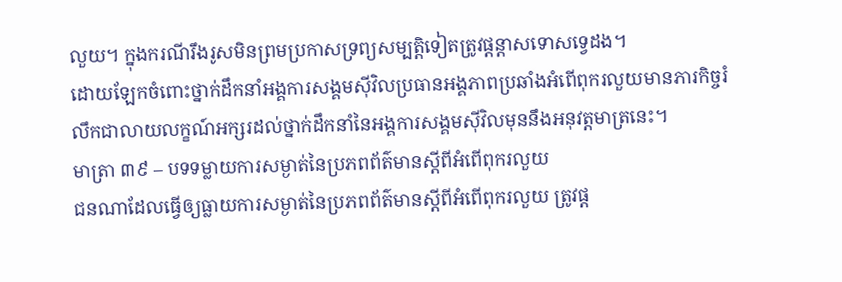លួយ។ ក្នុងករណីរឹងរូសមិនព្រមប្រកាសទ្រព្យសម្បត្តិទៀតត្រូវផ្តន្តាសទោសទ្វេដង។
ដោយឡែកចំពោះថ្នាក់ដឹកនាំអង្គការសង្គមស៊ីវិលប្រធានអង្គភាពប្រឆាំងអំពើពុករលួយមានភារកិច្ចរំលឹកជាលាយលក្ខណ៍អក្សរដល់ថ្នាក់ដឹកនាំនៃអង្គការសង្គមស៊ីវិលមុននឹងអនុវត្តមាត្រនេះ។
មាត្រា ៣៩ – បទទម្លាយការសម្ងាត់នៃប្រភពព័ត៌មានស្តីពីអំពើពុករលួយ
ជនណាដែលធ្វើឲ្យធ្លាយការសម្ងាត់នៃប្រភពព័ត៌មានស្តីពីអំពើពុករលួយ ត្រូវផ្ត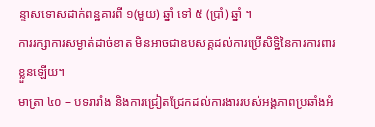ន្ទាសទោសដាក់ពន្ឋគារពី ១(មួយ) ឆ្នាំ ទៅ ៥ (ប្រាំ) ឆ្នាំ ។
ការរក្សាការសម្ងាត់ដាច់ខាត មិនអាចជាឧបសគ្គដល់ការប្រើសិទ្ឋិនៃការការពារខ្លួនឡើយ។
មាត្រា ៤០ – បទរារាំង និងការជ្រៀតជ្រែកដល់ការងាររបស់អង្គភាពប្រឆាំងអំ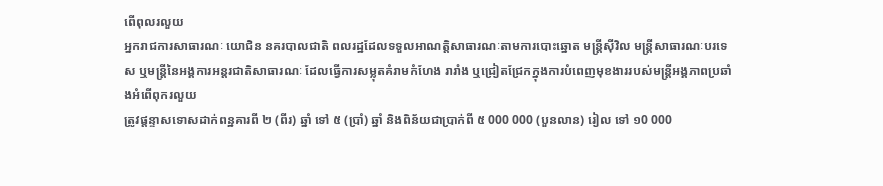ពើពុលរលួយ
អ្នករាជការសាធារណៈ យោជិន នគរបាលជាតិ ពលរដ្ឋដែលទទួលអាណត្តិសាធារណៈតាមការបោះឆ្នោត មន្រ្តីស៊ីវិល មន្រ្តីសាធារណៈបរទេស ឬមន្រ្តីនៃអង្គការអន្តរជាតិសាធារណៈ ដែលធ្វើការសម្លុតគំរាមកំហែង រារាំង ឬជ្រៀតជ្រែកក្នុងការបំពេញមុខងាររបស់មន្រ្តីអង្គភាពប្រឆាំងអំពើពុករលួយ
ត្រូវផ្តន្ទាសទោសដាក់ពន្ឋគារពី ២ (ពីរ) ឆ្នាំ ទៅ ៥ (ប្រាំ) ឆ្នាំ និងពិន័យជាប្រាក់ពី ៥ 000 000 (បួនលាន) រៀល ទៅ ១0 000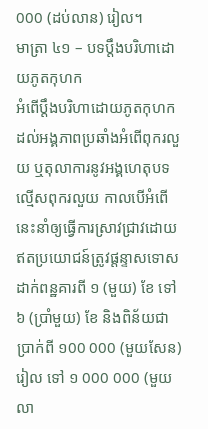000 (ដប់លាន) រៀល។
មាត្រា ៤១ – បទប្តឹងបរិហាដោយភូតកុហក
អំពើប្តឹងបរិហាដោយភូតកុហកដល់អង្គភាពប្រឆាំងអំពើពុករលួយ ឬតុលាការនូវអង្គហេតុបទល្មើសពុករលួយ កាលបើអំពើនេះនាំឲ្យធ្វើការស្រាវជ្រាវដោយឥតប្រយោជន៍ត្រូវផ្តន្ទាសទោសដាក់ពន្ឋគារពី ១ (មួយ) ខែ ទៅ ៦ (ប្រាំមួយ) ខែ និងពិន័យជាប្រាក់ពី ១00 000 (មួយសែន) រៀល ទៅ ១ 000 000 (មួយលា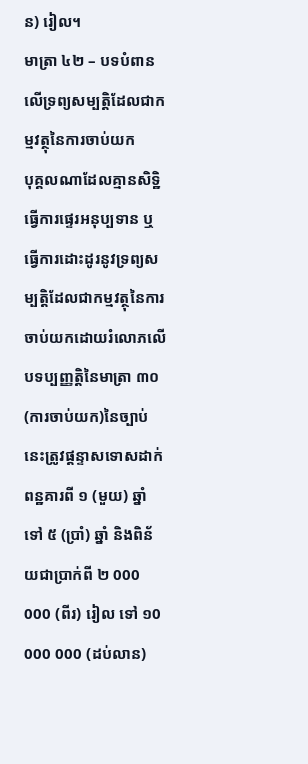ន) រៀល។
មាត្រា ៤២ – បទបំពានលើទ្រព្យសម្បត្តិដែលជាកម្មវត្ថុនៃការចាប់យក
បុគ្គលណាដែលគ្មានសិទ្ឋិធ្វើការផេ្ទរអនុប្បទាន ឬធ្វើការដោះដូរនូវទ្រព្យសម្បត្តិដែលជាកម្មវត្ថុនៃការចាប់យកដោយរំលោភលើបទប្បញ្ញត្តិនៃមាត្រា ៣០ (ការចាប់យក)នៃច្បាប់នេះត្រូវផ្តន្ទាសទោសដាក់ពន្ឋគារពី ១ (មួយ) ឆ្នាំ ទៅ ៥ (ប្រាំ) ឆ្នាំ និងពិន័យជាប្រាក់ពី ២ 000 000 (ពីរ) រៀល ទៅ ១0 000 000 (ដប់លាន)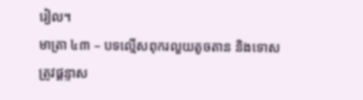រៀល។
មាត្រា ៤៣ – បទល្មើសពុករលួយតូចតាន និងទោស
ត្រូវផ្តន្ទាស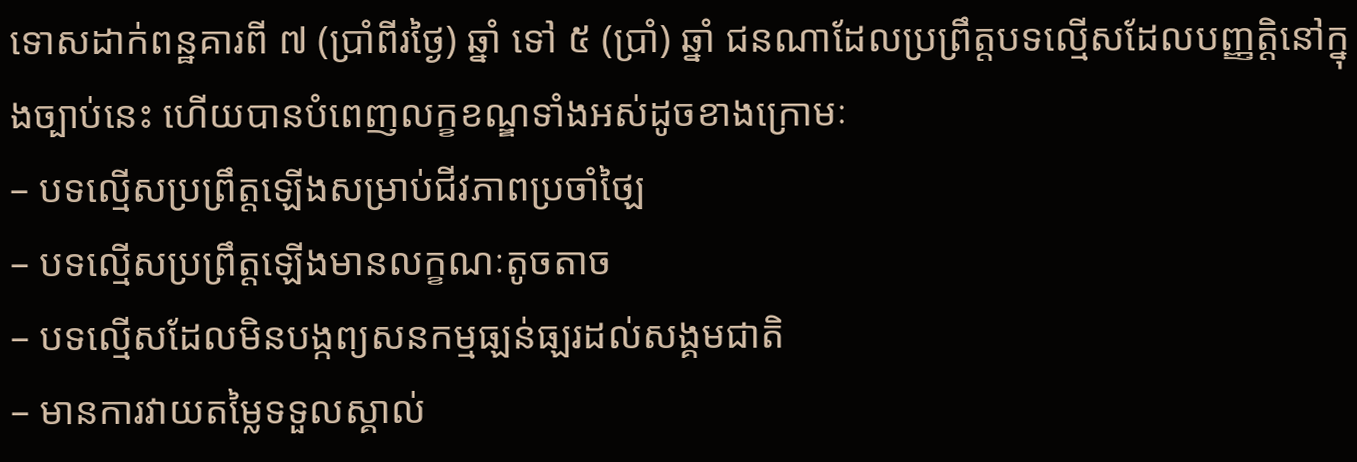ទោសដាក់ពន្ឋគារពី ៧ (ប្រាំពីរថៃ្ង) ឆ្នាំ ទៅ ៥ (ប្រាំ) ឆ្នាំ ជនណាដែលប្រព្រឹត្តបទល្មើសដែលបញ្ញត្តិនៅក្នុងច្បាប់នេះ ហើយបានបំពេញលក្ខខណ្ឌទាំងអស់ដូចខាងក្រោមៈ
– បទល្មើសប្រព្រឹត្តឡើងសម្រាប់ជីវភាពប្រចាំថ្ឡៃ
– បទល្មើសប្រព្រឹត្តឡើងមានលក្ខណៈតូចតាច
– បទល្មើសដែលមិនបង្កព្យសនកម្មធ្ឡន់ធ្ឡរដល់សង្គមជាតិ
– មានការវាយតម្លៃទទួលស្គាល់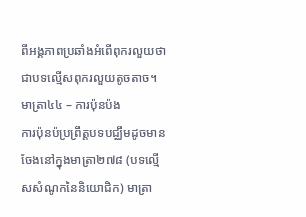ពីអង្គភាពប្រឆាំងអំពើពុករលួយថាជាបទល្មើសពុករលួយតូចតាច។
មាត្រា៤៤ – ការប៉ុនប៉ង
ការប៉ុនប៉ប្រព្រឹត្តបទបជ្ឈឹមដូចមានចែងនៅក្នុងមាត្រា២៧៨ (បទល្មើសសំណូកនៃនិយោជិក) មាត្រា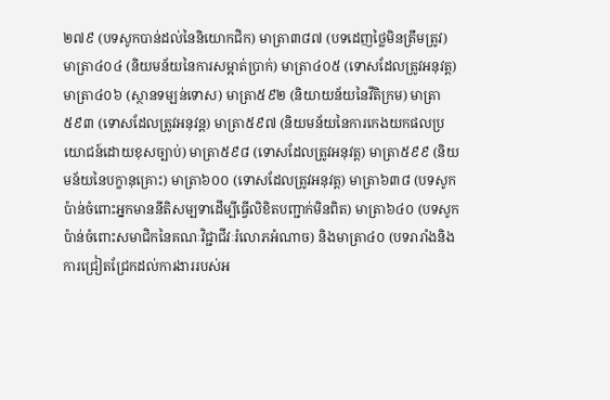២៧៩ (បទសូកបាន់ដល់នៃនិយោកជិក) មាត្រា៣៨៧ (បទដេញថ្លៃមិនត្រឹមត្រូវ) មាត្រា៤០៤ (និយមន័យនៃការសម្អាត់ប្រាក់) មាត្រា៤០៥ (ទោសដែលត្រូវអនុវត្ត) មាត្រា៤០៦ (ស្ថានទម្ឡន់ទោស) មាត្រា៥៩២ (និយាយន័យនៃវីតិក្រម) មាត្រា៥៩៣ (ទោសដែលត្រូវអនុវន្ត) មាត្រា៥៩៧ (និយមន័យនៃការកេងយកផលប្រយោជន៍ដោយខុសច្បាប់) មាត្រា៥៩៨ (ទោសដែលត្រូវអនុវត្ត) មាត្រា៥៩៩ (និយមន័យនៃបក្ខានុគ្រោះ) មាត្រា៦០០ (ទោសដែលត្រូវអនុវត្ត) មាត្រា៦៣៨ (បទសូកប៉ាន់ចំពោះអ្នកមាននីតិសម្បទាដើម្បីធ្វើលិខិតបញ្ជាក់មិនពិត) មាត្រា៦៤០ (បទសូកប៉ាន់ចំពោះសមាជិកនៃគណៈវិជ្ជាជីវៈរំលោភអំណាច) និងមាត្រា៤០ (បទរារាំងនិងការជ្រៀតជ្រែកដល់ការងាររបស់អ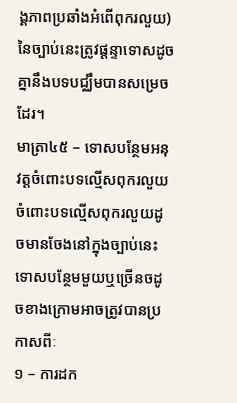ង្គភាពប្រឆាំងអំពើពុករលួយ) នៃច្បាប់នេះត្រូវផ្តន្ទាទោសដូចគ្នានឹងបទបជ្ឈឹមបានសម្រេចដែរ។
មាត្រា៤៥ – ទោសបន្ថែមអនុវត្តចំពោះបទល្មើសពុករលួយ
ចំពោះបទល្មើសពុករលួយដូចមានចែងនៅក្នុងច្បាប់នេះទោសបន្ថែមមួយឬច្រើនចដូចខាងក្រោមអាចត្រូវបានប្រកាសពីៈ
១ – ការដក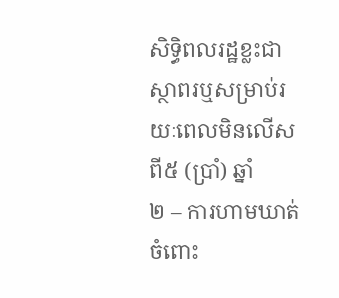សិទ្ធិពលរដ្ឋខ្លះជាស្ថាពរឬសម្រាប់រយៈពេលមិនលើសពី៥ (ប្រាំ) ឆ្នាំ
២ – ការហាមឃាត់ចំពោះ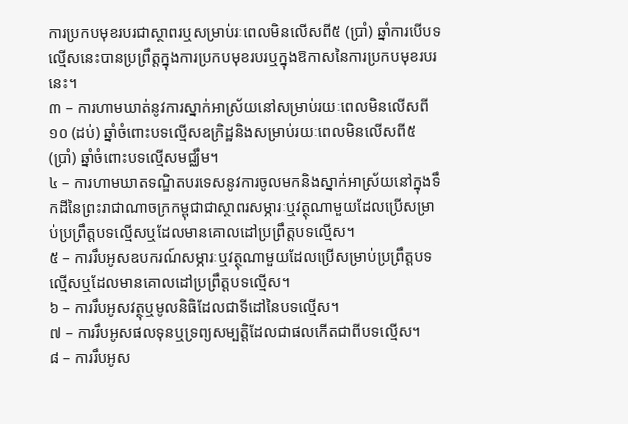ការប្រកបមុខរបរជាស្ថាពរឬសម្រាប់រៈពេលមិនលើសពី៥ (ប្រាំ) ឆ្នាំការបើបទល្មើសនេះបានប្រព្រឹត្តក្នុងការប្រកបមុខរបរឬក្នុងឱកាសនៃការប្រកបមុខរបរនេះ។
៣ – ការហាមឃាត់នូវការស្នាក់អាស្រ័យនៅសម្រាប់រយៈពេលមិនលើសពី១០ (ដប់) ឆ្នាំចំពោះបទល្មើសឧក្រិដ្ឋនិងសម្រាប់រយៈពេលមិនលើសពី៥ (ប្រាំ) ឆ្នាំចំពោះបទល្មើសមជ្ឈឹម។
៤ – ការហាមឃាតទណ្ឌិតបរទេសនូវការចូលមកនិងស្នាក់អាស្រ័យនៅក្នុងទឹកដីនៃព្រះរាជាណាចក្រកម្ពុជាជាស្ថាពរសម្ភារៈឬវត្ថុណាមួយដែលប្រើសម្រាប់ប្រព្រឹត្តបទល្មើសឬដែលមានគោលដៅប្រព្រឹត្តបទល្មើស។
៥ – ការរឹបអូសឧបករណ៍សម្ភារៈឬវត្ថុណាមួយដែលប្រើសម្រាប់ប្រព្រឹត្តបទល្មើសឬដែលមានគោលដៅប្រព្រឹត្តបទល្មើស។
៦ – ការរឹបអូសវត្ថុឬមូលនិធិដែលជាទីដៅនៃបទល្មើស។
៧ – ការរឹបអូសផលទុនឬទ្រព្យសម្បត្តិដែលជាផលកើតជាពីបទល្មើស។
៨ – ការរឹបអូស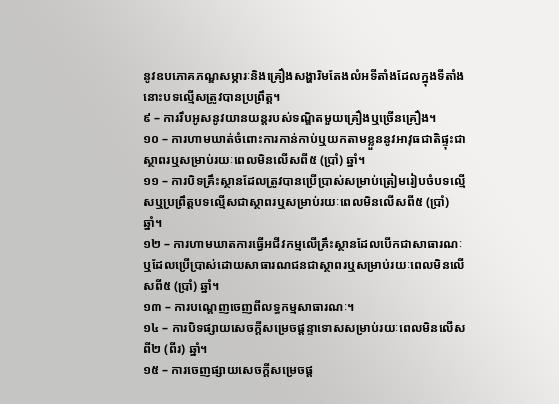នូវឧបភោគភណ្ឌសម្ភារៈនិងគ្រឿងសង្ហារិមតែងលំអទីតាំងដែលក្នុងទីតាំងនោះបទល្មើសត្រូវបានប្រព្រឹត្ត។
៩ – ការរឹបអូសនូវយានយន្តរបស់ទណ្ឌិតមួយគ្រឿងឬច្រើនគ្រឿង។
១០ – ការហាមឃាត់ចំពោះការកាន់កាប់ឬយកតាមខ្លួននូវអាវុធជាតិផ្ទុះជាស្ថាពរឬសម្រាប់រយៈពេលមិនលើសពី៥ (ប្រាំ) ឆ្នាំ។
១១ – ការបិទគ្រឹះស្ថានដែលត្រូវបានប្រើប្រាស់សម្រាប់ត្រៀមរៀបចំបទល្មើសឬប្រព្រឹត្តបទល្មើសជាស្ថាពរឬសម្រាប់រយៈពេលមិនលើសពី៥ (ប្រាំ) ឆ្នាំ។
១២ – ការហាមឃាតការធ្វើអជីវកម្មលើគ្រឹះស្ថានដែលបើកជាសាធារណៈឬដែលប្រើប្រាស់ដោយសាធារណជនជាស្ថាពរឬសម្រាប់រយៈពេលមិនលើសពី៥ (ប្រាំ) ឆ្នាំ។
១៣ – ការបណ្តេញចេញពីលទ្ធកម្មសាធារណៈ។
១៤ – ការបិទផ្សាយសេចក្តីសម្រេចផ្តន្ទាទោសសម្រាប់រយៈពេលមិនលើសពី២ (ពីរ) ឆ្នាំ។
១៥ – ការចេញផ្សាយសេចក្តីសម្រេចផ្ត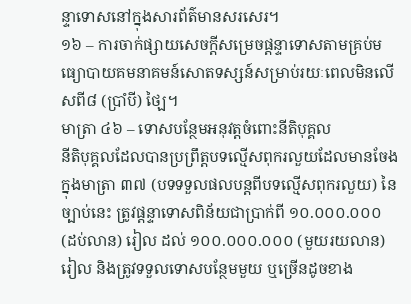ន្ទាទោសនៅក្នុងសារព័ត៌មានសរសេរ។
១៦ – ការចាក់ផ្សាយសេចក្តីសម្រេចផ្តន្ទាទោសតាមគ្រប់មធ្យោបាយគមនាគមន៍សោតទស្សន៍សម្រាប់រយៈពេលមិនលើសពី៨ (ប្រាំបី) ថ្ឡៃ។
មាត្រា ៤៦ – ទោសបន្ថែមអនុវត្តចំពោះនីតិបុគ្គល
នីតិបុគ្គលដែលបានប្រព្រឹត្តបទល្មើសពុករលួយដែលមានចែងក្នុងមាត្រា ៣៧ (បទទទួលផលបន្តពីបទល្មើសពុករលួយ) នៃច្បាប់នេះ ត្រូវផ្តន្ទាទោសពិន័យជាប្រាក់ពី ១០.០០០.០០០ (ដប់លាន) រៀល ដល់ ១០០.០០០.០០០ (មួយរយលាន) រៀល និងត្រូវទទួលទោសបន្ថែមមួយ ឬច្រើនដូចខាង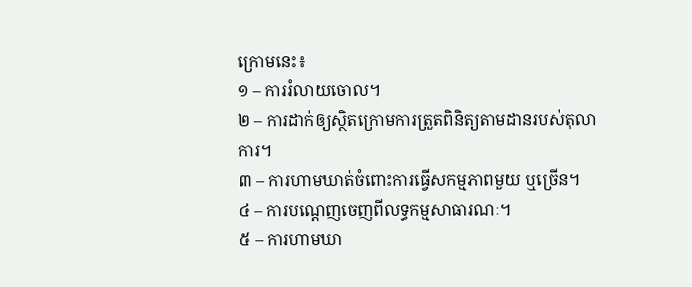ក្រោមនេះ៖
១ – ការរំលាយចោល។
២ – ការដាក់ឲ្យស្ថិតក្រោមការត្រួតពិនិត្យតាមដានរបស់តុលាការ។
៣ – ការហាមឃាត់ចំពោះការធ្វើសកម្មភាពមួយ ឬច្រើន។
៤ – ការបណ្ដេញចេញពីលទ្ធកម្មសាធារណៈ។
៥ – ការហាមឃា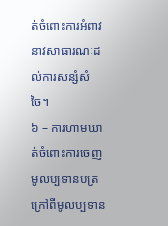ត់ចំពោះការអំពាវនាវសាធារណៈដល់ការសន្សំសំចៃ។
៦ – ការហាមឃាត់ចំពោះការចេញមូលប្បទានបត្រក្រៅពីមូលប្បទាន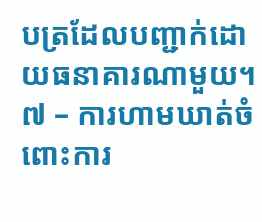បត្រដែលបញ្ជាក់ដោយធនាគារណាមួយ។
៧ – ការហាមឃាត់ចំពោះការ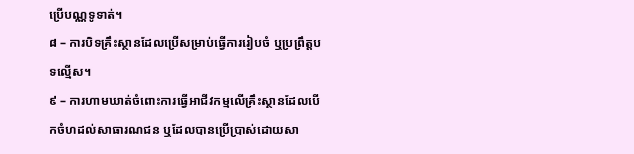ប្រើបណ្ណទូទាត់។
៨ – ការបិទគ្រឹះស្ថានដែលប្រើសម្រាប់ធ្វើការរៀបចំ ឬប្រព្រឹត្តបទល្មើស។
៩ – ការហាមឃាត់ចំពោះការធ្វើអាជីវកម្មលើគ្រឹះស្ថានដែលបើកចំហដល់សាធារណជន ឬដែលបានប្រើប្រាស់ដោយសា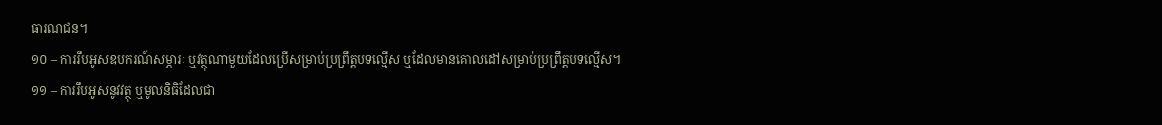ធារណជន។
១០ – ការរឹបអូសឧបករណ៍សម្ភារៈ ឬវត្ថុណាមួយដែលប្រើសម្រាប់ប្រព្រឹត្តបទល្មើស ឬដែលមានគោលដៅសម្រាប់ប្រព្រឹត្តបទល្មើស។
១១ – ការរឹបអូសនូវវត្ថុ ឬមូលនិធិដែលជា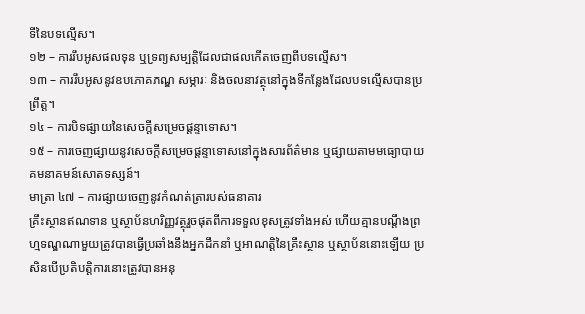ទីនៃបទល្មើស។
១២ – ការរឹបអូសផលទុន ឬទ្រព្យសម្បត្តិដែលជាផលកើតចេញពីបទល្មើស។
១៣ – ការរឹបអូសនូវឧបភោគភណ្ឌ សម្ភារៈ និងចលនាវត្ថុនៅក្នុងទីកន្លែងដែលបទល្មើសបានប្រព្រឹត្ត។
១៤ – ការបិទផ្សាយនៃសេចក្តីសម្រេចផ្តន្ទាទោស។
១៥ – ការចេញផ្សាយនូវសេចក្តីសម្រេចផ្តន្ទាទោសនៅក្នុងសារព័ត៌មាន ឬផ្សាយតាមមធ្យោបាយគមនាគមន៍សោតទស្សន៍។
មាត្រា ៤៧ – ការផ្សាយចេញនូវកំណត់ត្រារបស់ធនាគារ
គ្រឹះស្ថានឥណទាន ឬស្ថាប័នហរិញ្ញវត្ថុរួចផុតពីការទទួលខុសត្រូវទាំងអស់ ហើយគ្មានបណ្តឹងព្រហ្មទណ្ឌណាមួយត្រូវបានធ្វើប្រឆាំងនឹងអ្នកដឹកនាំ ឬអាណត្តិនៃគ្រឹះស្ថាន ឬស្ថាប័ននោះឡើយ ប្រសិនបើប្រតិបត្តិការនោះត្រូវបានអនុ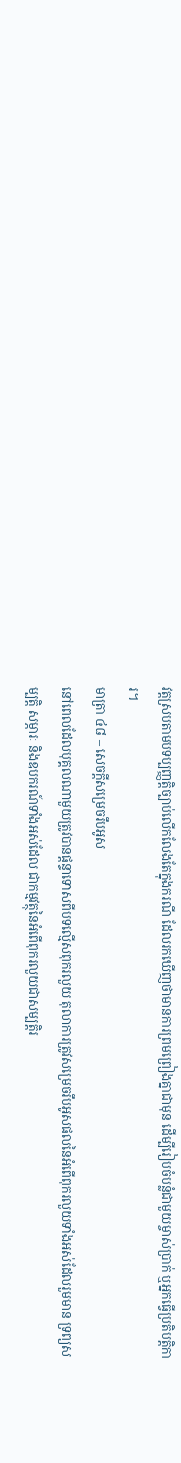វត្តស្របតាមបទប្បញ្ញត្តិច្បាប់លើកលែងតែក្នុងករណី ដែលរកឃើញថាមានការព្រមព្រៀងគ្នាជាមុន ដើម្បីរៀបចំបន្លំជាមួយម្ចាស់ប្រាក់ ឬអ្នកធ្វើប្រតិបត្តិការ។
មាត្រា ៤៨ – សេចក្តីសម្រេចរឹបអូស
នៅពេលដែលបុគ្គលណាមួយត្រូវបានផ្តន្ទាទោសពីបទល្មើសពុករលួយ តុលាការត្រូវសម្រេចរឹបអូសផលនៃអំពើពុករលួយទាំងអស់ដែលរួមមាន ទ្រព្យសម្បត្តិ សម្ភារៈ និងឧបករណ៍ទាំងអស់ដែល ជាកម្មវត្ថុនៃអំពើពុករលួយជាសម្បត្តិរ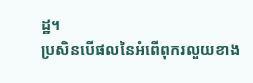ដ្ឋ។
ប្រសិនបើផលនៃអំពើពុករលួយខាង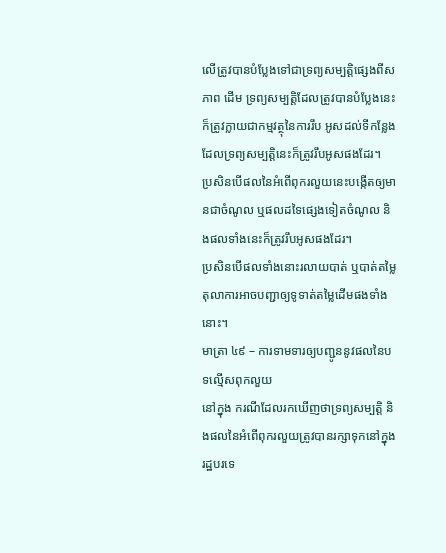លើត្រូវបានបំប្លែងទៅជាទ្រព្យសម្បត្តិផ្សេងពីសភាព ដើម ទ្រព្យសម្បត្តិដែលត្រូវបានបំប្លែងនេះក៏ត្រូវក្លាយជាកម្មវត្ថុនៃការរឹប អូសដល់ទីកន្លែងដែលទ្រព្យសម្បត្តិនេះក៏ត្រូវរឹបអូសផងដែរ។
ប្រសិនបើផលនៃអំពើពុករលួយនេះបង្កើតឲ្យមានជាចំណូល ឬផលដទៃផ្សេងទៀតចំណូល និងផលទាំងនេះក៏ត្រូវរឹបអូសផងដែរ។
ប្រសិនបើផលទាំងនោះរលាយបាត់ ឬបាត់តម្លៃតុលាការអាចបញ្ជាឲ្យទូទាត់តម្លៃដើមផងទាំងនោះ។
មាត្រា ៤៩ – ការទាមទារឲ្យបញ្ជូននូវផលនៃបទល្មើសពុកលួយ
នៅក្នុង ករណីដែលរកឃើញថាទ្រព្យសម្បត្តិ និងផលនៃអំពើពុករលួយត្រូវបានរក្សាទុកនៅក្នុងរដ្ឋបរទេ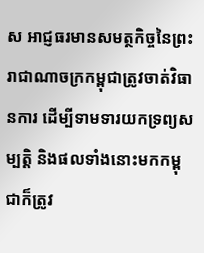ស អាជ្ញធរមានសមត្ថកិច្ចនៃព្រះរាជាណាចក្រកម្ពុជាត្រូវចាត់វិធានការ ដើម្បីទាមទារយកទ្រព្យសម្បត្តិ និងផលទាំងនោះមកកម្ពុជាក៏ត្រូវ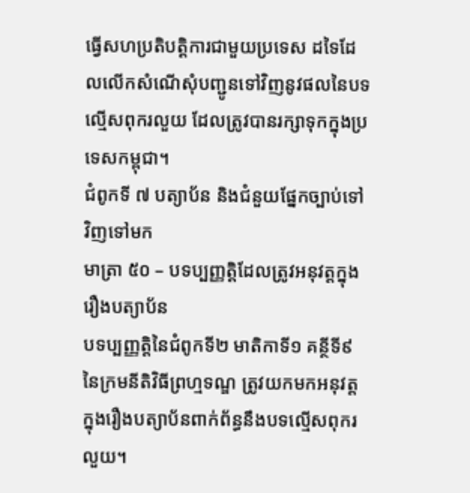ធ្វើសហប្រតិបត្តិការជាមួយប្រទេស ដទៃដែលលើកសំណើសុំបញ្ជូនទៅវិញនូវផលនៃបទល្មើសពុករលួយ ដែលត្រូវបានរក្សាទុកក្នុងប្រទេសកម្ពុជា។
ជំពូកទី ៧ បត្យាប័ន និងជំនួយផ្នែកច្បាប់ទៅវិញទៅមក
មាត្រា ៥០ – បទប្បញ្ញត្តិដែលត្រូវអនុវត្តក្នុងរឿងបត្យាប័ន
បទប្បញ្ញត្តិនៃជំពូកទី២ មាតិកាទី១ គន្ថីទី៩ នៃក្រមនីតិវិធីព្រហ្មទណ្ឌ ត្រូវយកមកអនុវត្តក្នុងរឿងបត្យាប័នពាក់ព័ន្ធនឹងបទល្មើសពុករលួយ។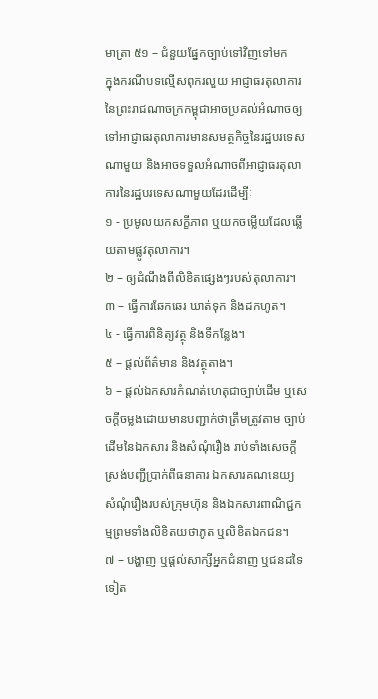មាត្រា ៥១ – ជំនួយផ្នែកច្បាប់ទៅវិញទៅមក
ក្នុងករណីបទល្មើសពុករលួយ អាជ្ញាធរតុលាការនៃព្រះរាជណាចក្រកម្ពុជាអាចប្រគល់អំណាចឲ្យទៅអាជ្ញាធរតុលាការមានសមត្ថកិច្ចនៃរដ្ឋបរទេសណាមួយ និងអាចទទួលអំណាចពីអាជ្ញាធរតុលាការនៃរដ្ឋបរទេសណាមួយដែរដើម្បីៈ
១ - ប្រមូលយកសក្ខីភាព ឬយកចម្លើយដែលឆ្លើយតាមផ្លូវតុលាការ។
២ – ឲ្យដំណឹងពីលិខិតផ្សេងៗរបស់តុលាការ។
៣ – ធ្វើការឆែកឆេរ ឃាត់ទុក និងដកហូត។
៤ - ធ្វើការពិនិត្យវត្ថុ និងទីកន្លែង។
៥ – ផ្តល់ព័ត៌មាន និងវត្ថុតាង។
៦ – ផ្តល់ឯកសារកំណត់ហេតុជាច្បាប់ដើម ឬសេចក្តីចម្លងដោយមានបញ្ជាក់ថាត្រឹមត្រូវតាម ច្បាប់ដើមនៃឯកសារ និងសំណុំរឿង រាប់ទាំងសេចក្តីស្រង់បញ្ជីប្រាក់ពីធនាគារ ឯកសារគណនេយ្យ សំណុំរឿងរបស់ក្រុមហ៊ុន និងឯកសារពាណិជ្ជកម្មព្រមទាំងលិខិតយថាភូត ឬលិខិតឯកជន។
៧ – បង្ហាញ ឬផ្តល់សាក្សីអ្នកជំនាញ ឬជនដទៃទៀត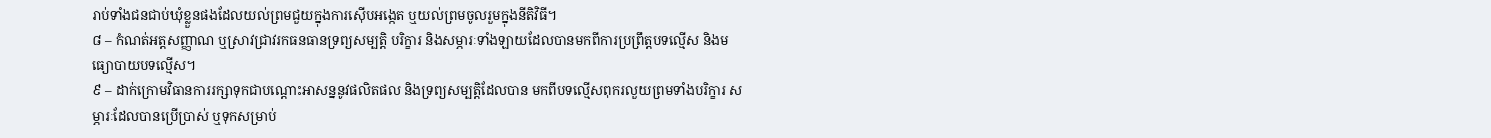រាប់ទាំងជនជាប់ឃុំខ្លួនផងដែលយល់ព្រមជួយក្នុងការស៊ើបអង្កេត ឬយល់ព្រមចូលរួមក្នុងនីតិវិធី។
៨ – កំណត់អត្តសញ្ញាណ ឬស្រាវជ្រាវរកធនធានទ្រព្យសម្បត្តិ បរិក្ខារ និងសម្ភារៈទាំងឡាយដែលបានមកពីការប្រព្រឹត្តបទល្មើស និងមធ្យោបាយបទល្មើស។
៩ – ដាក់ក្រោមវិធានការរក្សាទុកជាបណ្តោះអាសន្ននូវផលិតផល និងទ្រព្យសម្បត្តិដែលបាន មកពីបទល្មើសពុករលួយព្រមទាំងបរិក្ខារ សម្ភារៈដែលបានប្រើប្រាស់ ឬទុកសម្រាប់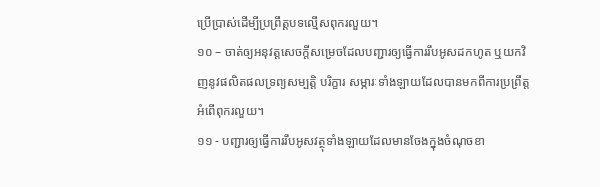ប្រើប្រាស់ដើម្បីប្រព្រឹត្តបទល្មើសពុករលួយ។
១០ – ចាត់ឲ្យអនុវត្តសេចក្តីសម្រេចដែលបញ្ជារឲ្យធ្វើការរឹបអូសដកហូត ឬយកវិញនូវផលិតផលទ្រព្យសម្បត្តិ បរិក្ខារ សម្ភារៈទាំងឡាយដែលបានមកពីការប្រព្រឹត្តអំពើពុករលួយ។
១១ - បញ្ជារឲ្យធ្វើការរឹបអូសវត្ថុទាំងឡាយដែលមានចែងក្នុងចំណុចខា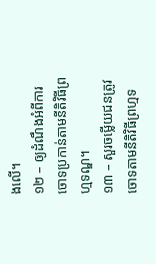ងលើ។
១២ – ឲ្យដំណឹងអំពីការចោទប្រកាន់តាមនីតិវិធីព្រហ្មទណ្ឌ។
១៣ – សួរចម្លើយជនត្រូវចោទតាមនីតិវិធីព្រហ្មទ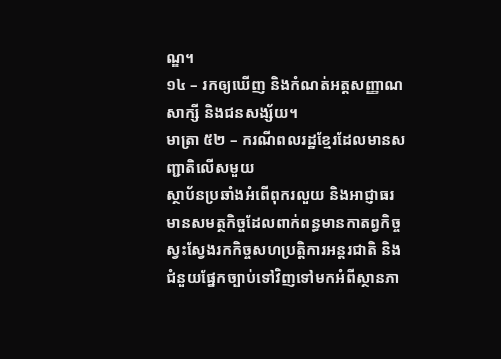ណ្ឌ។
១៤ – រកឲ្យឃើញ និងកំណត់អត្តសញ្ញាណសាក្សី និងជនសង្ស័យ។
មាត្រា ៥២ – ករណីពលរដ្ឋខ្មែរដែលមានសញ្ជាតិលើសមួយ
ស្ថាប័នប្រឆាំងអំពើពុករលួយ និងអាជ្ញាធរមានសមត្ថកិច្ចដែលពាក់ពន្ធមានកាតព្វកិច្ចស្វះស្វែងរកកិច្ចសហប្រត្តិការអន្តរជាតិ និងជំនួយផែ្នកច្បាប់ទៅវិញទៅមកអំពីស្ថានភា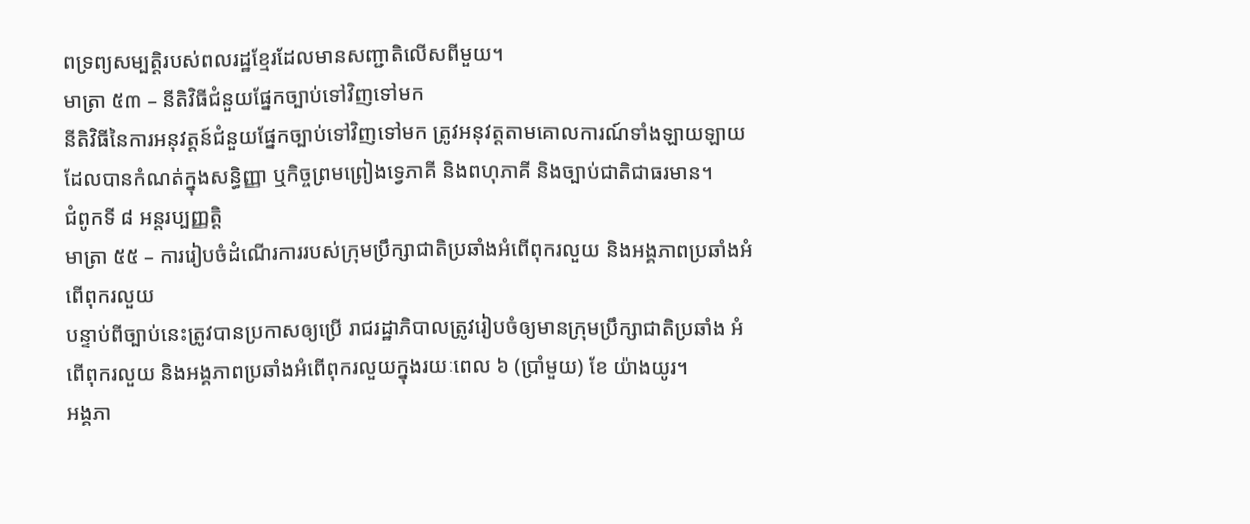ពទ្រព្យសម្បត្តិរបស់ពលរដ្ឋខ្មែរដែលមានសញ្ជាតិលើសពីមួយ។
មាត្រា ៥៣ – នីតិវិធីជំនួយផ្នែកច្បាប់ទៅវិញទៅមក
នីតិវិធីនៃការអនុវត្តន៍ជំនួយផ្នែកច្បាប់ទៅវិញទៅមក ត្រូវអនុវត្តតាមគោលការណ៍ទាំងឡាយឡាយដែលបានកំណត់ក្នុងសន្ធិញ្ញា ឬកិច្ចព្រមព្រៀងទ្វេភាគី និងពហុភាគី និងច្បាប់ជាតិជាធរមាន។
ជំពូកទី ៨ អន្តរប្បញ្ញត្តិ
មាត្រា ៥៥ – ការរៀបចំដំណើរការរបស់ក្រុមប្រឹក្សាជាតិប្រឆាំងអំពើពុករលួយ និងអង្គភាពប្រឆាំងអំពើពុករលួយ
បន្ទាប់ពីច្បាប់នេះត្រូវបានប្រកាសឲ្យប្រើ រាជរដ្ឋាភិបាលត្រូវរៀបចំឲ្យមានក្រុមប្រឹក្សាជាតិប្រឆាំង អំពើពុករលួយ និងអង្គភាពប្រឆាំងអំពើពុករលួយក្នុងរយៈពេល ៦ (ប្រាំមួយ) ខែ យ៉ាងយូរ។
អង្គភា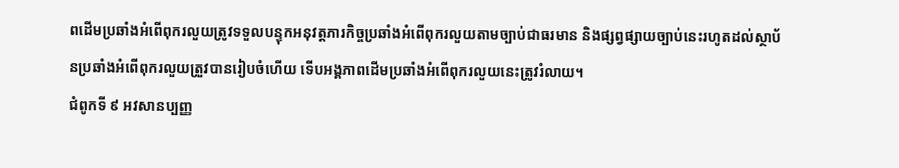ពដើមប្រឆាំងអំពើពុករលួយត្រូវទទួលបន្ទុកអនុវត្តភារកិច្ចប្រឆាំងអំពើពុករលួយតាមច្បាប់ជាធរមាន និងផ្សព្វផ្សាយច្បាប់នេះរហូតដល់ស្ថាប័នប្រឆាំងអំពើពុករលួយត្រួវបានរៀបចំហើយ ទើបអង្គភាពដើមប្រឆាំងអំពើពុករលួយនេះត្រូវរំលាយ។
ជំពូកទី ៩ អវសានប្បញ្ញ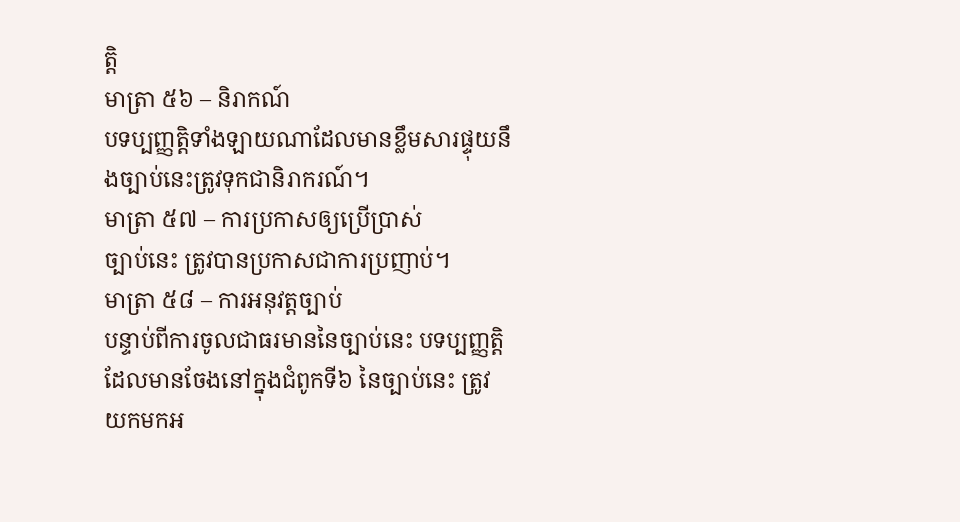ត្តិ
មាត្រា ៥៦ – និរាកណ៍
បទប្បញ្ញត្តិទាំងឡាយណាដែលមានខ្លឹមសារផ្ទុយនឹងច្បាប់នេះត្រូវទុកជានិរាករណ៍។
មាត្រា ៥៧ – ការប្រកាសឲ្យប្រើប្រាស់
ច្បាប់នេះ ត្រូវបានប្រកាសជាការប្រញាប់។
មាត្រា ៥៨ – ការអនុវត្តច្បាប់
បន្ទាប់ពីការចូលជាធរមាននៃច្បាប់នេះ បទប្បញ្ញត្តិដែលមានចែងនៅក្នុងជំពូកទី៦ នៃច្បាប់នេះ ត្រូវយកមកអ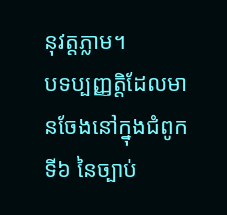នុវត្តភ្លាម។
បទប្បញ្ញត្តិដែលមានចែងនៅក្នុងជំពូកទី៦ នៃច្បាប់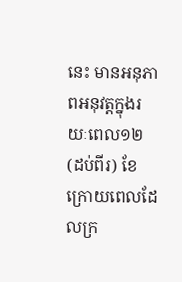នេះ មានអនុភាពអនុវត្តក្នុងរយៈពេល១២ (ដប់ពីរ) ខែ ក្រោយពេលដែលក្រ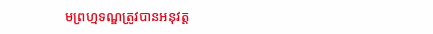មព្រហ្មទណ្ឌត្រូវបានអនុវត្ត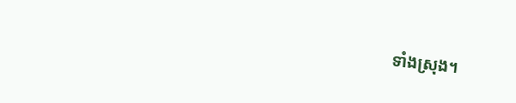ទាំងស្រុង។